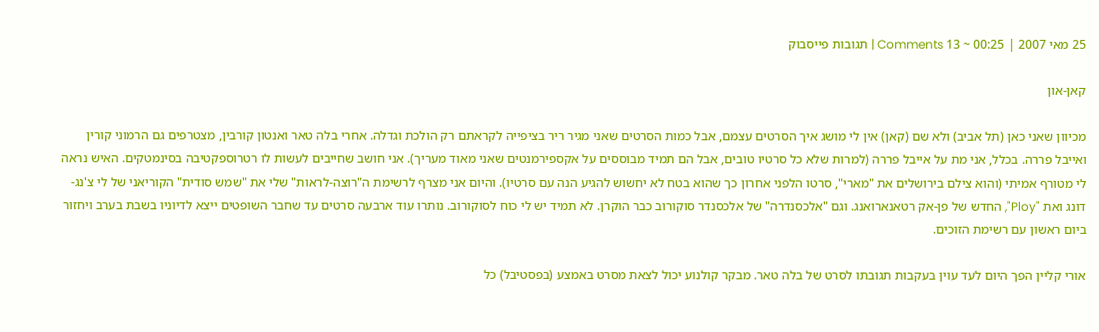25 מאי 2007 | 00:25 ~ 13 Comments | תגובות פייסבוק

קאן-און

מכיוון שאני כאן (תל אביב) ולא שם (קאן) אין לי מושג איך הסרטים עצמם, אבל כמות הסרטים שאני מגיר ריר בציפייה לקראתם רק הולכת וגדלה. אחרי בלה טאר ואנטון קורבין, מצטרפים גם הרמוני קורין ואייבל פררה. בכלל, אני מת על אייבל פררה (למרות שלא כל סרטיו טובים, אבל הם תמיד מבוססים על אקספירמנטים שאני מאוד מעריך). אני חושב שחייבים לעשות לו רטרוספקטיבה בסינמטקים. האיש נראה לי מטורף אמיתי (והוא צילם בירושלים את "מארי", סרטו הלפני אחרון כך שהוא בטח לא יחשוש להגיע הנה עם סרטיו). והיום אני מצרף לרשימת ה"רוצה-לראות" שלי את "שמש סודית" הקוריאני של לי צ'נג-דונג ואת "Ploy", החדש של פן-אק רטאנארואנג. וגם "אלכסנדרה" של אלכסנדר סוקורוב כבר הוקרן. לא תמיד יש לי כוח לסוקורוב. נותרו עוד ארבעה סרטים עד שחבר השופטים ייצא לדיוניו בשבת בערב ויחזור ביום ראשון עם רשימת הזוכים.

אורי קליין הפך היום לעד עוין בעקבות תגובתו לסרט של בלה טאר. מבקר קולנוע יכול לצאת מסרט באמצע (בפסטיבל) כל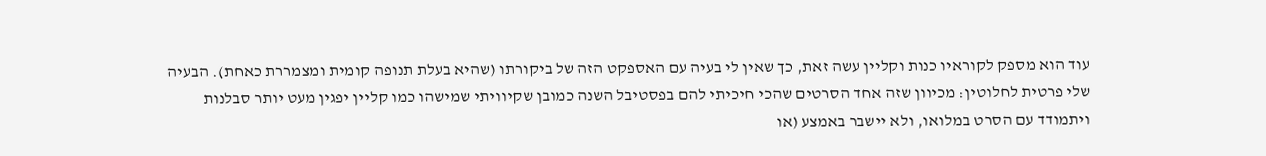עוד הוא מספק לקוראיו כנות וקליין עשה זאת, כך שאין לי בעיה עם האספקט הזה של ביקורתו (שהיא בעלת תנופה קומית ומצמררת כאחת). הבעיה שלי פרטית לחלוטין: מכיוון שזה אחד הסרטים שהכי חיכיתי להם בפסטיבל השנה כמובן שקיוויתי שמישהו כמו קליין יפגין מעט יותר סבלנות ויתמודד עם הסרט במלואו, ולא יישבר באמצע (או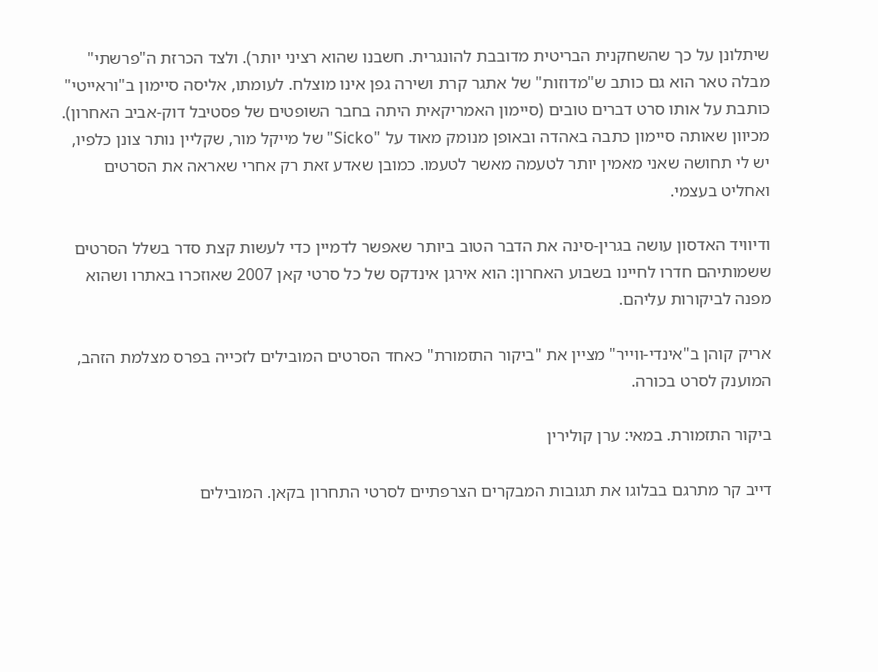שיתלונן על כך שהשחקנית הבריטית מדובבת להונגרית. חשבנו שהוא רציני יותר). ולצד הכרזת ה"פרשתי" מבלה טאר הוא גם כותב ש"מדוזות" של אתגר קרת ושירה גפן אינו מוצלח. לעומתו, אליסה סיימון ב"וראייטי" כותבת על אותו סרט דברים טובים (סיימון האמריקאית היתה בחבר השופטים של פסטיבל דוק-אביב האחרון). מכיוון שאותה סיימון כתבה באהדה ובאופן מנומק מאוד על "Sicko" של מייקל מור, שקליין נותר צונן כלפיו, יש לי תחושה שאני מאמין יותר לטעמה מאשר לטעמו. כמובן שאדע זאת רק אחרי שאראה את הסרטים ואחליט בעצמי.

ודיוויד האדסון עושה בגרין-סינה את הדבר הטוב ביותר שאפשר לדמיין כדי לעשות קצת סדר בשלל הסרטים ששמותיהם חדרו לחיינו בשבוע האחרון: הוא אירגן אינדקס של כל סרטי קאן 2007 שאוזכרו באתרו ושהוא מפנה לביקורות עליהם.

אריק קוהן ב"אינדי-ווייר" מציין את "ביקור התזמורת" כאחד הסרטים המובילים לזכייה בפרס מצלמת הזהב, המוענק לסרט בכורה.

ביקור התזמורת. במאי: ערן קולירין

דייב קר מתרגם בבלוגו את תגובות המבקרים הצרפתיים לסרטי התחרון בקאן. המובילים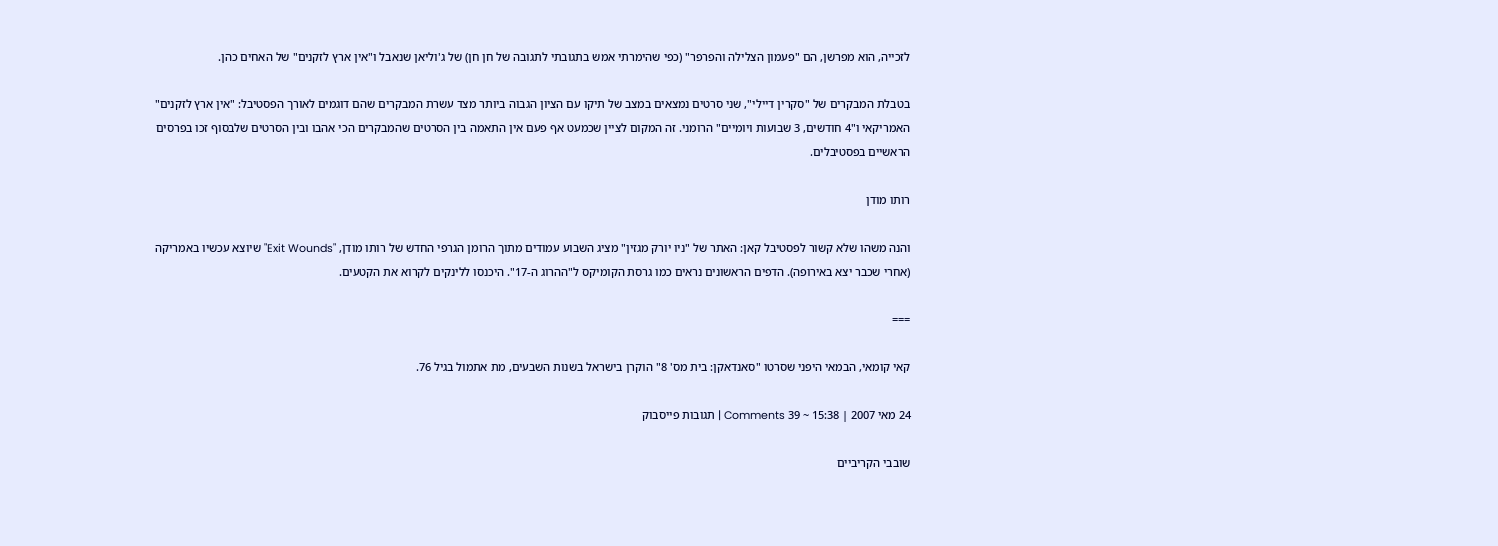לזכייה, הוא מפרשן, הם "פעמון הצלילה והפרפר" (כפי שהימרתי אמש בתגובתי לתגובה של חן חן) של ג'וליאן שנאבל ו"אין ארץ לזקנים" של האחים כהן.

בטבלת המבקרים של "סקרין דיילי", שני סרטים נמצאים במצב של תיקו עם הציון הגבוה ביותר מצד עשרת המבקרים שהם דוגמים לאורך הפסטיבל: "אין ארץ לזקנים" האמריקאי ו"4 חודשים, 3 שבועות ויומיים" הרומני. זה המקום לציין שכמעט אף פעם אין התאמה בין הסרטים שהמבקרים הכי אהבו ובין הסרטים שלבסוף זכו בפרסים הראשיים בפסטיבלים.

רותו מודן

והנה משהו שלא קשור לפסטיבל קאן: האתר של "ניו יורק מגזין" מציג השבוע עמודים מתוך הרומן הגרפי החדש של רותו מודן, "Exit Wounds" שיוצא עכשיו באמריקה (אחרי שכבר יצא באירופה). הדפים הראשונים נראים כמו גרסת הקומיקס ל"ההרוג ה-17". היכנסו ללינקים לקרוא את הקטעים.

===

קאי קומאי, הבמאי היפני שסרטו "סאנדאקן: בית מס' 8" הוקרן בישראל בשנות השבעים, מת אתמול בגיל 76.

24 מאי 2007 | 15:38 ~ 39 Comments | תגובות פייסבוק

שובבי הקריביים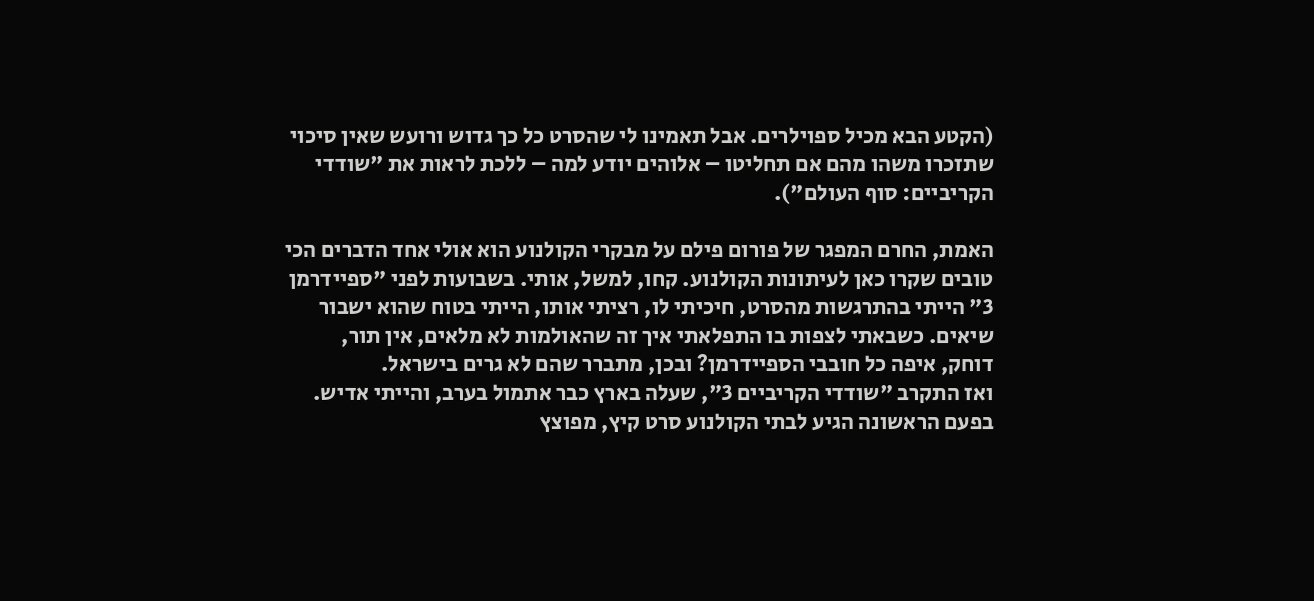(הקטע הבא מכיל ספוילרים. אבל תאמינו לי שהסרט כל כך גדוש ורועש שאין סיכוי שתזכרו משהו מהם אם תחליטו – אלוהים יודע למה – ללכת לראות את "שודדי הקריביים: סוף העולם").

האמת, החרם המפגר של פורום פילם על מבקרי הקולנוע הוא אולי אחד הדברים הכי טובים שקרו כאן לעיתונות הקולנוע. קחו, למשל, אותי. בשבועות לפני "ספיידרמן 3" הייתי בהתרגשות מהסרט, חיכיתי לו, רציתי אותו, הייתי בטוח שהוא ישבור שיאים. כשבאתי לצפות בו התפלאתי איך זה שהאולמות לא מלאים, אין תור, דוחק, איפה כל חובבי הספיידרמן? ובכן, מתברר שהם לא גרים בישראל.
ואז התקרב "שודדי הקריביים 3", שעלה בארץ כבר אתמול בערב, והייתי אדיש. בפעם הראשונה הגיע לבתי הקולנוע סרט קיץ, מפוצץ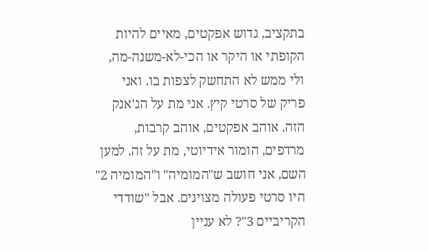בתקציב, גדוש אפקטים, מאיים להיות הקופתי או היקר או הכי-לא-משנה-מה, ולי ממש לא התחשק לצפות בו. ואני פריק של סרטי קיץ. אני מת על הג'אנק הזה. אוהב אפקטים, אוהב קרבות, מרדפים, הומור אידיוטי, מת על זה. למען השם, אני חושב ש"המומיה" ו"המומיה 2" היו סרטי פעולה מצוינים. אבל "שודדי הקריביים 3"? לא עניין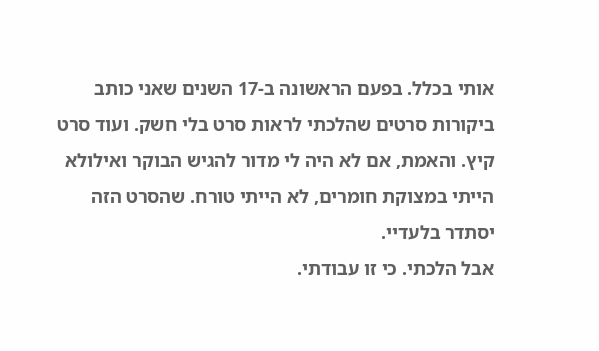אותי בכלל. בפעם הראשונה ב-17 השנים שאני כותב ביקורות סרטים שהלכתי לראות סרט בלי חשק. ועוד סרט קיץ. והאמת, אם לא היה לי מדור להגיש הבוקר ואילולא הייתי במצוקת חומרים, לא הייתי טורח. שהסרט הזה יסתדר בלעדיי.
אבל הלכתי. כי זו עבודתי.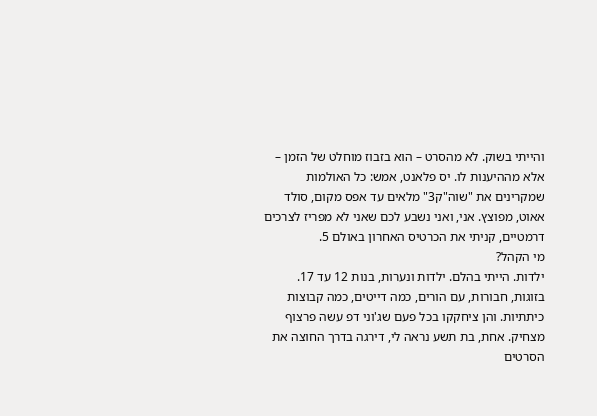והייתי בשוק. לא מהסרט – הוא בזבוז מוחלט של הזמן – אלא מההיענות לו. יס פלאנט, אמש: כל האולמות שמקרינים את "שוה"ק3" מלאים עד אפס מקום, סולד אאוט, מפוצץ. אני, ואני נשבע לכם שאני לא מפריז לצרכים דרמטיים, קניתי את הכרטיס האחרון באולם 5.
מי הקהל?
ילדות. הייתי בהלם. ילדות ונערות, בנות 12 עד 17. בזוגות, חבורות, עם הורים, כמה דייטים, כמה קבוצות כיתתיות. והן ציחקקו בכל פעם שג'וני דפ עשה פרצוף מצחיק. אחת, בת תשע נראה לי, דירגה בדרך החוצה את הסרטים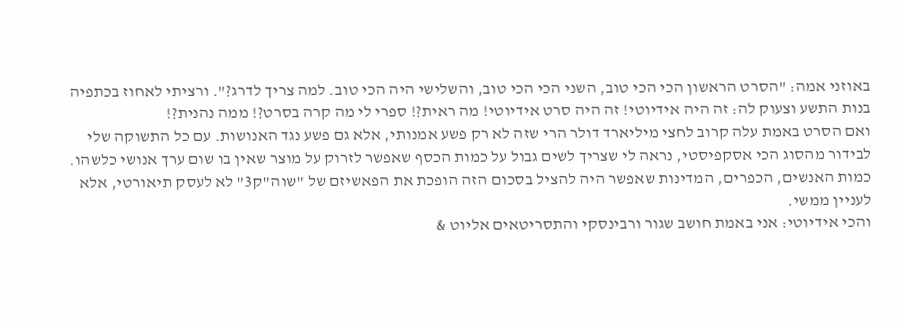באוזני אמה: "הסרט הראשון הכי הכי טוב, השני הכי הכי טוב, והשלישי היה הכי טוב. למה צריך לדרג?". ורציתי לאחוז בכתפיה בנות התשע וצעוק לה: זה היה אידיוטי! זה היה סרט אידיוטי! מה ראית?! ספרי לי מה קרה בסרט?! ממה נהנית?!
ואם הסרט באמת עלה קרוב לחצי מיליארד דולר הרי שזה לא רק פשע אמנותי, אלא גם פשע נגד האנושות. עם כל התשוקה שלי לבידור מהסוג הכי אסקפיסטי, נראה לי שצריך לשים גבול על כמות הכסף שאפשר לזרוק על מוצר שאין בו שום ערך אנושי כלשהו. כמות האנשים, הכפרים, המדינות שאפשר היה להציל בסכום הזה הופכת את הפאשיזם של "שוה"ק3" לא לעסק תיאורטי, אלא לעניין ממשי.
והכי אידיוטי: אני באמת חושב שגור ורבינסקי והתסריטאים אליוט &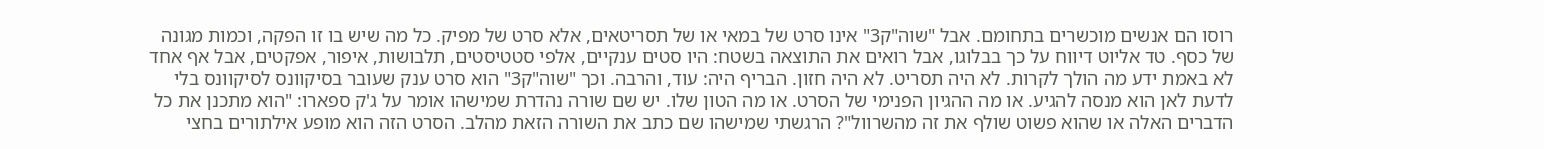רוסו הם אנשים מוכשרים בתחומם. אבל "שוה"ק3" אינו סרט של במאי או של תסריטאים, אלא סרט של מפיק. כל מה שיש בו זו הפקה, וכמות מגונה של כסף. טד אליוט דיווח על כך בבלוגו, אבל רואים את התוצאה בשטח: היו סטים ענקיים, אלפי סטטיסטים, תלבושות, איפור, אפקטים, אבל אף אחד לא באמת ידע מה הולך לקרות. לא היה תסריט. לא היה חזון. הבריף היה: עוד, והרבה. וכך "שוה"ק3" הוא סרט ענק שעובר בסיקוונס לסיקוונס בלי לדעת לאן הוא מנסה להגיע. או מה ההגיון הפנימי של הסרט. או מה הטון שלו. יש שם שורה נהדרת שמישהו אומר על ג'ק ספארו: "הוא מתכנן את כל הדברים האלה או שהוא פשוט שולף את זה מהשרוול"? הרגשתי שמישהו שם כתב את השורה הזאת מהלב. הסרט הזה הוא מופע אילתורים בחצי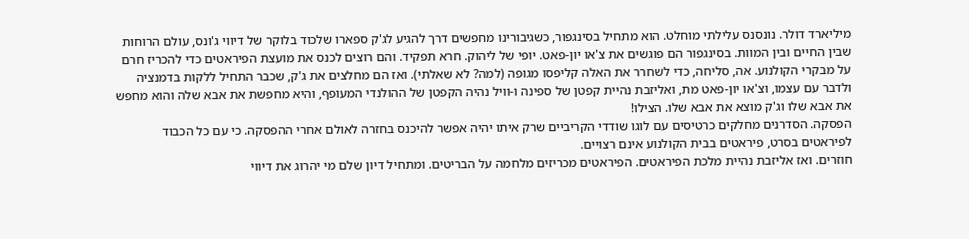מיליארד דולר. נונסנס עלילתי מוחלט. הוא מתחיל בסינגפור, כשגיבורינו מחפשים דרך להגיע לג'ק ספארו שלכוד בלוקר של דיווי ג'ונס, עולם הרוחות שבין החיים ובין המוות. בסינגפור הם פוגשים את צ'או יון-פאט. יופי של ליהוק. חרא תפקיד. והם רוצים לכנס את מועצת הפיראטים כדי להכריז חרם על מבקרי הקולנוע. אה, סליחה, כדי לשחרר את האלה קליפסו מגופה (למה? לא שאלתי). ואז הם מחלצים את ג'ק, שכבר התחיל ללקות בדמנציה ולדבר עם עצמו, וצ'או יון-פאט מת, ואליזבת נהיית קפטן של ספינה ו-וויל נהיה הקפטן של ההולנדי המעופף, והיא מחפשת את אבא שלה והוא מחפש את אבא שלו וג'ק מוצא את אבא שלו. הצילו!
הפסקה. הסדרנים מחלקים כרטיסים עם לוגו שודדי הקריביים שרק איתו יהיה אפשר להיכנס בחזרה לאולם אחרי ההפסקה. כי עם כל הכבוד לפיראטים בסרט, פיראטים בבית הקולנוע אינם רצויים.
חוזרים. ואז אליזבת נהיית מלכת הפיראטים. הפיראטים מכריזים מלחמה על הבריטים. ומתחיל דיון שלם מי יהרוג את דיווי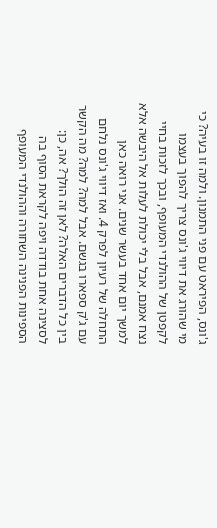ג'ונס, הפיראט עם פני התמנון. ולמה זו בעיה? כי מי שהורג את דיווי ג'ונס צריך להפוך בעצמו לקפטן של ההולנדי המעופף, ובכך לזכות בחיי נצח אמנם, אבל בלי יכולת לעלות אל היבשה אלא למשך יום אחד בעשר שנים. אני רואה כאן התחלה של רעיון לפרק 4. ואז דיווי ג'ונס נלחם עם ג'ק ספארו בגשם. אבל למה? למה? מה הקשר בין כל הדברים האלה? לאן זה הולך? אה, כן: לסצינה אחת בודדה ויפה לקראת הסוף בה הספינות הפנינה השחורה וההולנדי המעופף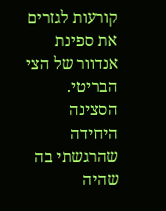קורעות לגזרים את ספינת אנדוור של הצי הבריטי. הסצינה היחידה שהרגשתי בה שהיה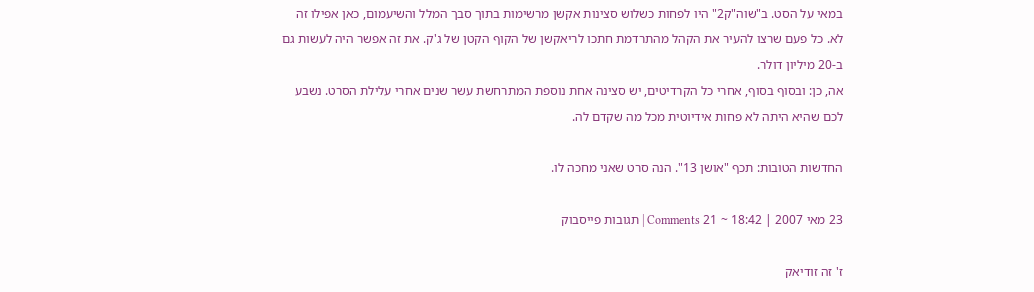במאי על הסט. ב"שוה"ק2" היו לפחות כשלוש סצינות אקשן מרשימות בתוך סבך המלל והשיעמום, כאן אפילו זה לא. כל פעם שרצו להעיר את הקהל מהתרדמת חתכו לריאקשן של הקוף הקטן של ג'ק. את זה אפשר היה לעשות גם ב-20 מיליון דולר.
אה, כן: ובסוף בסוף, אחרי כל הקרדיטים, יש סצינה אחת נוספת המתרחשת עשר שנים אחרי עלילת הסרט. נשבע לכם שהיא היתה לא פחות אידיוטית מכל מה שקדם לה.

החדשות הטובות: תכף "אושן 13". הנה סרט שאני מחכה לו.

23 מאי 2007 | 18:42 ~ 21 Comments | תגובות פייסבוק

ז' זה זודיאק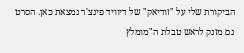הביקורת שלי על "זודיאק" של דיוויד פינצ'ר נמצאת כאן. הסרט גם מזנק לראש טבלת ה"מומלץ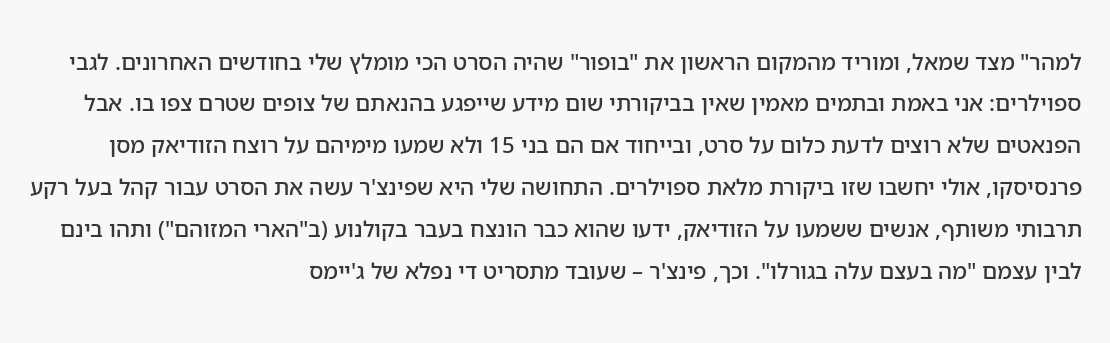למהר" מצד שמאל, ומוריד מהמקום הראשון את "בופור" שהיה הסרט הכי מומלץ שלי בחודשים האחרונים. לגבי ספוילרים: אני באמת ובתמים מאמין שאין בביקורתי שום מידע שייפגע בהנאתם של צופים שטרם צפו בו. אבל הפנאטים שלא רוצים לדעת כלום על סרט, ובייחוד אם הם בני 15 ולא שמעו מימיהם על רוצח הזודיאק מסן פרנסיסקו, אולי יחשבו שזו ביקורת מלאת ספוילרים. התחושה שלי היא שפינצ'ר עשה את הסרט עבור קהל בעל רקע תרבותי משותף, אנשים ששמעו על הזודיאק, ידעו שהוא כבר הונצח בעבר בקולנוע (ב"הארי המזוהם") ותהו בינם לבין עצמם "מה בעצם עלה בגורלו". וכך, פינצ'ר – שעובד מתסריט די נפלא של ג'יימס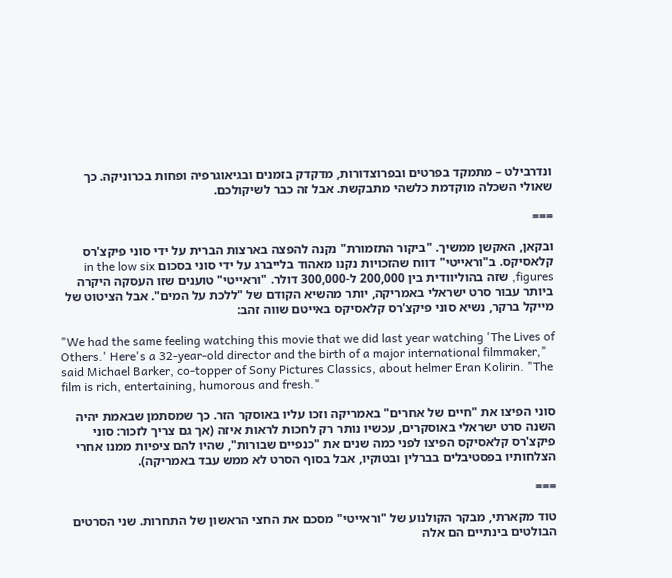ונדרבילט – מתמקד בפרטים ובפרוצדורות, מדקדק בזמנים ובגיאוגרפיה ופחות בכרוניקה. כך שאולי השכלה מוקדמת כלשהי מתבקשת. אבל זה כבר לשיקולכם.

===

ובקאן, האקשן ממשיך. "ביקור התזמורת" נקנה להפצה בארצות הברית על ידי סוני פיקצ'רס קלאסיקס. ב"וראייטי" דווח שהזכויות נקנו מאהוד בלייברג על ידי סוני בסכום in the low six figures, שזה בהוליוודית בין 200,000 ל-300,000 דולר. "וראייטי" טוענים שזו העסקה היקרה ביותר עבור סרט ישראלי באמריקה, יותר מהשיא הקודם של "ללכת על המים". אבל הציטוט של מייקל ברקר, נשיא סוני פיקצ'רס קלאסיקס באייטם שווה זהב:

"We had the same feeling watching this movie that we did last year watching 'The Lives of Others.' Here's a 32-year-old director and the birth of a major international filmmaker," said Michael Barker, co-topper of Sony Pictures Classics, about helmer Eran Kolirin. "The film is rich, entertaining, humorous and fresh."

סוני הפיצו את "חיים של אחרים" באמריקה וזכו עליו באוסקר הזר. כך שמסתמן שבאמת יהיה השנה סרט ישראלי באוסקרים, עכשיו נותר רק לחכות לראות איזה (אך גם צריך לזכור: סוני פיקצ'רס קלאסיקס הפיצו לפני כמה שנים את "כנפיים שבורות", שהיו להם ציפיות ממנו אחרי הצלחותיו בפסטיבלים בברלין ובטוקיו, אבל בסוף הסרט לא ממש עבד באמריקה).

===

טוד מקארתי, מבקר הקולנוע של "וראייטי" מסכם את החצי הראשון של התחרות. שני הסרטים הבולטים בינתיים הם אלה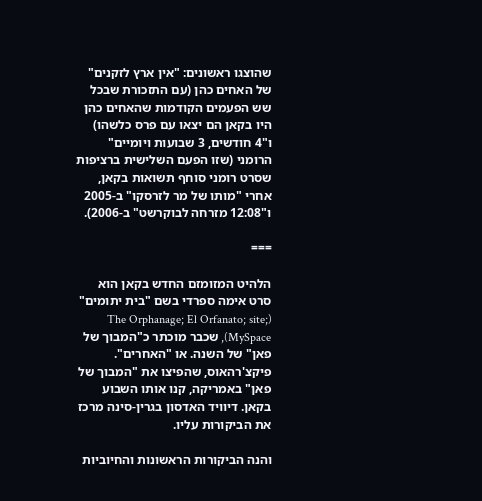שהוצגו ראשונים: "אין ארץ לזקנים" של האחים כהן (עם התזכורת שבכל שש הפעמים הקודמות שהאחים כהן היו בקאן הם יצאו עם פרס כלשהו) ו"4 חודשים, 3 שבועות ויומיים" הרומני (שזו הפעם השלישית ברציפות שסרט רומני סוחף תשואות בקאן, אחרי "מותו של מר לזרסקו" ב-2005 ו"12:08 מזרחה לבוקרשט" ב-2006).

===

הלהיט המזומזם החדש בקאן הוא סרט אימה ספרדי בשם "בית יתומים" (The Orphanage; El Orfanato; site; MySpace), שכבר מוכתר כ"המבוך של פאן" של השנה. או "האחרים". פיקצ'רהאוס, שהפיצו את "המבוך של פאן" באמריקה, קנו אותו השבוע בקאן. דיוויד האדסון בגרין-סינה מרכז את הביקורות עליו.

והנה הביקורות הראשונות והחיוביות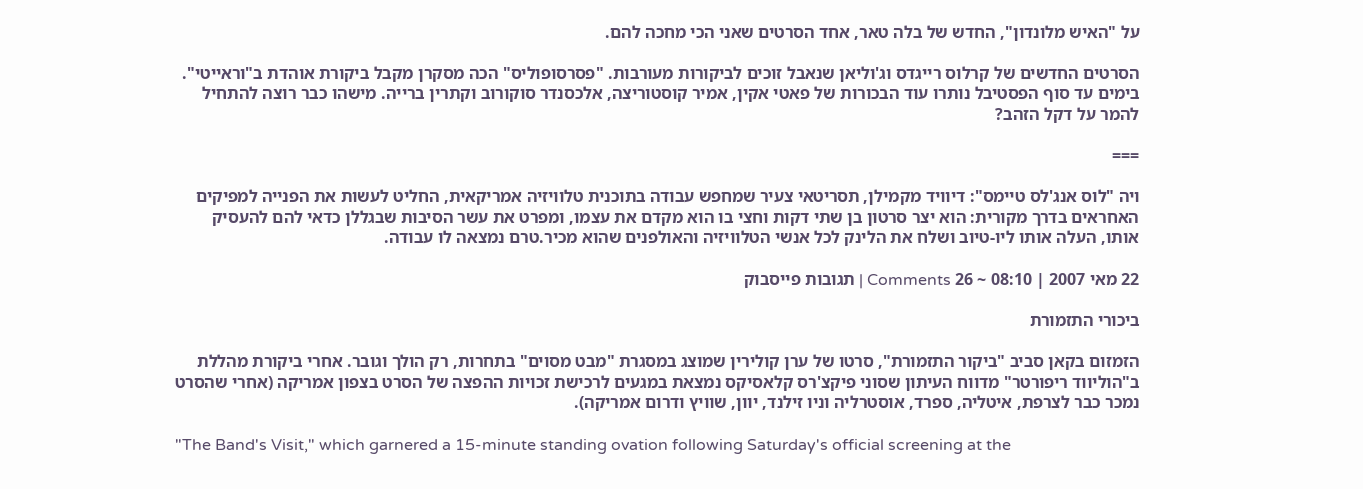על "האיש מלונדון", החדש של בלה טאר, אחד הסרטים שאני הכי מחכה להם.

הסרטים החדשים של קרלוס רייגדס וג'וליאן שנאבל זוכים לביקורות מעורבות. "פסרסופוליס" הכה מסקרן מקבל ביקורת אוהדת ב"וראייטי". בימים עד סוף הפסטיבל נותרו עוד הבכורות של פאטי אקין, אמיר קוסטוריצה, אלכסנדר סוקורוב וקתרין ברייה. מישהו כבר רוצה להתחיל להמר על דקל הזהב?

===

ויה "לוס אנג'לס טיימס": דיוויד מקמילן, תסריטאי צעיר שמחפש עבודה בתוכנית טלוויזיה אמריקאית, החליט לעשות את הפנייה למפיקים האחראים בדרך מקורית: הוא יצר סרטון בן שתי דקות וחצי בו הוא מקדם את עצמו, ומפרט את עשר הסיבות שבגללן כדאי להם להעסיק אותו, העלה אותו ליו-טיוב ושלח את הלינק לכל אנשי הטלוויזיה והאולפנים שהוא מכיר.טרם נמצאה לו עבודה.

22 מאי 2007 | 08:10 ~ 26 Comments | תגובות פייסבוק

ביכורי התזמורת

הזמזום בקאן סביב "ביקור התזמורת", סרטו של ערן קולירין שמוצג במסגרת "מבט מסוים" בתחרות, רק הולך וגובר. אחרי ביקורת מהללת ב"הוליווד ריפורטר" מדווח העיתון שסוני פיקצ'רס קלאסיקס נמצאת במגעים לרכישת זכויות ההפצה של הסרט בצפון אמריקה (אחרי שהסרט נמכר כבר לצרפת, איטליה, ספרד, אוסטרליה וניו זילנד, יוון, שוויץ ודרום אמריקה).

"The Band's Visit," which garnered a 15-minute standing ovation following Saturday's official screening at the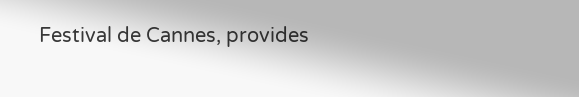Festival de Cannes, provides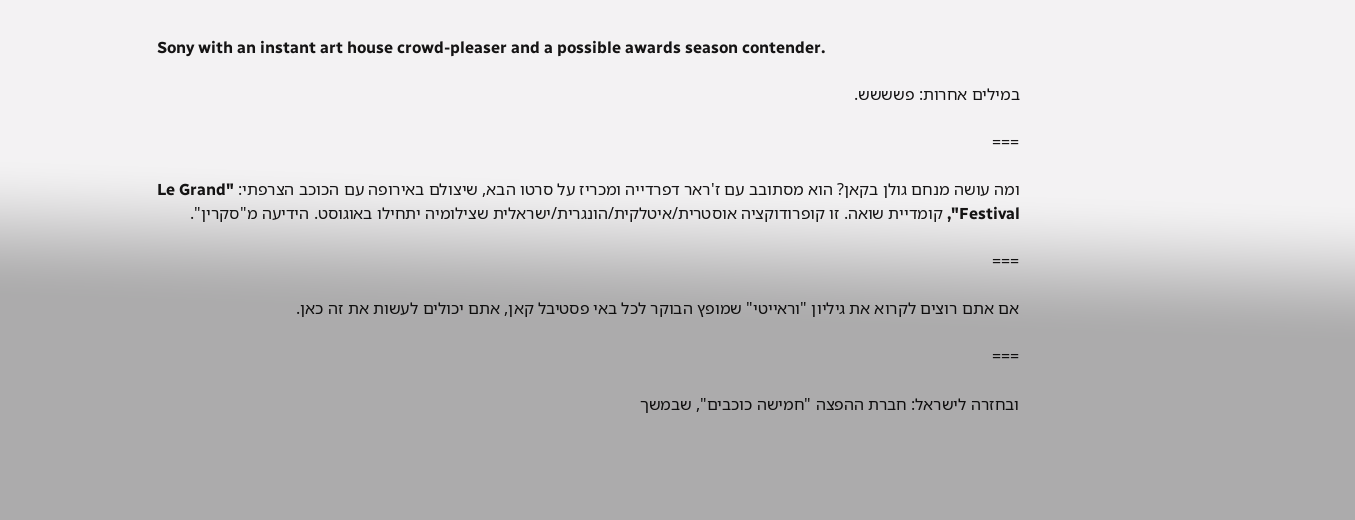Sony with an instant art house crowd-pleaser and a possible awards season contender.

במילים אחרות: פשששש.

===

ומה עושה מנחם גולן בקאן? הוא מסתובב עם ז'ראר דפרדייה ומכריז על סרטו הבא, שיצולם באירופה עם הכוכב הצרפתי: "Le Grand Festival", קומדיית שואה. זו קופרודוקציה אוסטרית/איטלקית/הונגרית/ישראלית שצילומיה יתחילו באוגוסט. הידיעה מ"סקרין".

===

אם אתם רוצים לקרוא את גיליון "וראייטי" שמופץ הבוקר לכל באי פסטיבל קאן, אתם יכולים לעשות את זה כאן.

===

ובחזרה לישראל: חברת ההפצה "חמישה כוכבים", שבמשך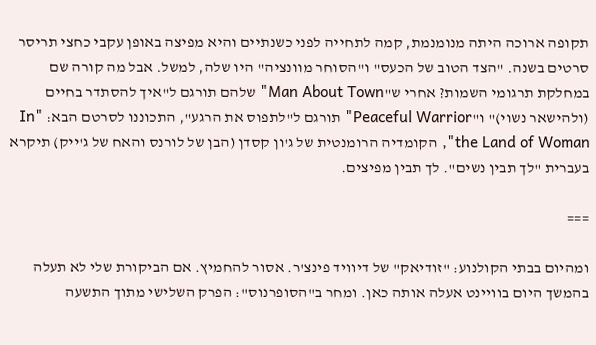תקופה ארוכה היתה מנומנמת, קמה לתחייה לפני כשנתיים והיא מפיצה באופן עקבי כחצי תריסר סרטים בשנה. "הצד הטוב של הכעס" ו"הסוחר מוונציה" היו שלה, למשל. אבל מה קורה שם במחלקת תרגומי השמות? אחרי ש"Man About Town" שלהם תורגם ל"איך להסתדר בחיים (ולהישאר נשוי)" ו"Peaceful Warrior" תורגם ל"לתפוס את הרגע", התכוננו לסרטם הבא: "In the Land of Woman", הקומדיה הרומנטית של ג'ון קסדן (הבן של לורנס והאח של ג'ייק) תיקרא בעברית "לך תבין נשים". לך תבין מפיצים.

===

ומהיום בבתי הקולנוע: "זודיאק" של דיוויד פינצ'ר. אסור להחמיץ. אם הביקורת שלי לא תעלה בהמשך היום בוויינט אעלה אותה כאן. ומחר ב"הסופרנוס": הפרק השלישי מתוך התשעה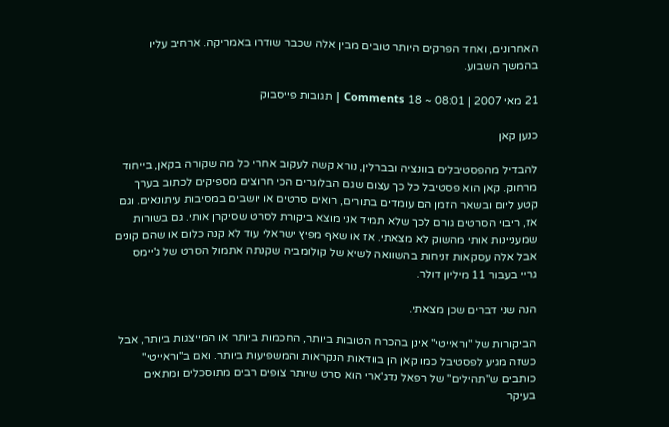האחרונים, ואחד הפרקים היותר טובים מבין אלה שכבר שודרו באמריקה. ארחיב עליו בהמשך השבוע.

21 מאי 2007 | 08:01 ~ 18 Comments | תגובות פייסבוק

כנען קאן

להבדיל מהפסטיבלים בוונציה ובברלין, נורא קשה לעקוב אחרי כל מה שקורה בקאן, בייחוד מרחוק. קאן הוא פסטיבל כל כך עצום שגם הבלוגרים הכי חרוצים מספיקים לכתוב בערך קטע ליום ובשאר הזמן הם עומדים בתורים, רואים סרטים או יושבים במסיבות עיתונאים. וגם אז, ריבוי הסרטים גורם לכך שלא תמיד אני מוצא ביקורת לסרט שסיקרן אותי. גם בשורות שמעניינות אותי מהשוק לא מצאתי. אז או שאף מפיץ ישראלי עוד לא קנה כלום או שהם קונים אבל אלה עסקאות זניחות בהשוואה לשיא של קולומביה שקנתה אתמול הסרט של ג'יימס גריי בעבור 11 מיליון דולר.

הנה שני דברים שכן מצאתי.

הביקורות של "וראייטי" אינן בהכרח הטובות ביותר, החכמות ביותר או המייצגות ביותר, אבל כשזה מגיע לפסטיבל כמו קאן הן בוודאות הנקראות והמשפיעות ביותר. ואם ב"וראייטי" כותבים ש"תהילים" של רפאל נדג'ארי הוא סרט שיותר צופים רבים מתוסכלים ומתאים בעיקר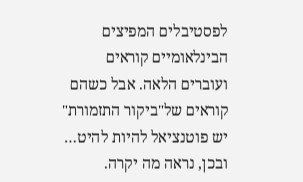לפסטיבלים המפיצים הבינלאומיים קוראים ועוברים הלאה. אבל כשהם קוראים של"ביקור התזמורת" יש פוטנציאל להיות להיט… ובכן, נראה מה יקרה.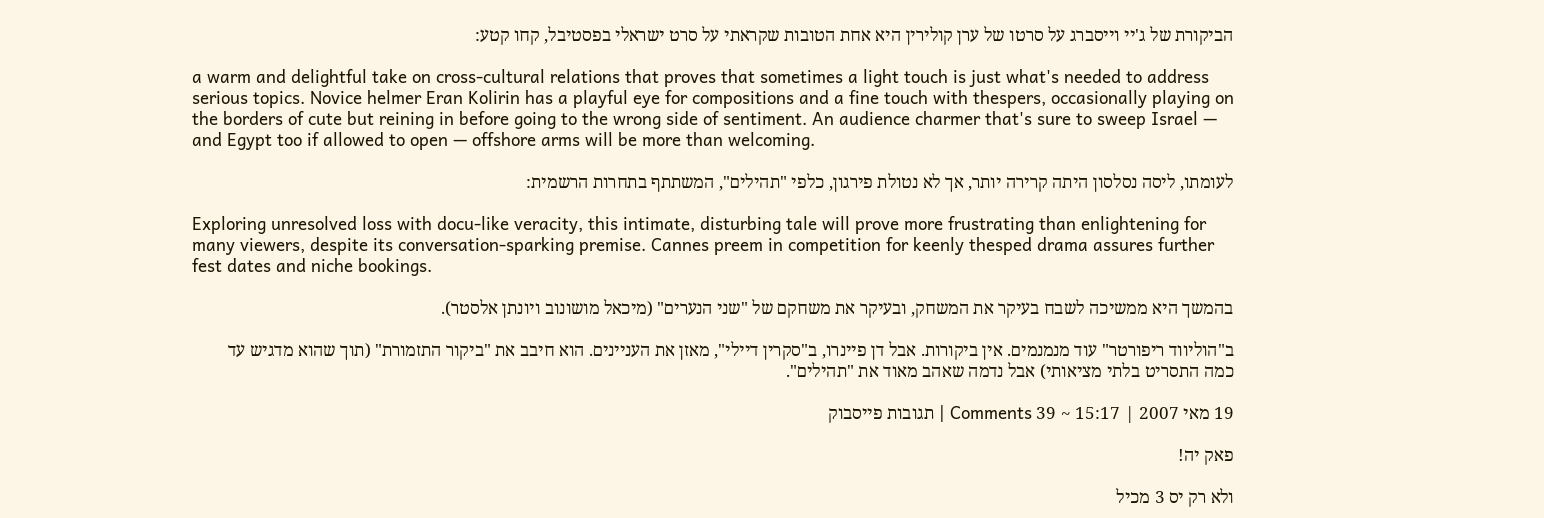הביקורת של ג'יי וייסברג על סרטו של ערן קולירין היא אחת הטובות שקראתי על סרט ישראלי בפסטיבל, קחו קטע:

a warm and delightful take on cross-cultural relations that proves that sometimes a light touch is just what's needed to address serious topics. Novice helmer Eran Kolirin has a playful eye for compositions and a fine touch with thespers, occasionally playing on the borders of cute but reining in before going to the wrong side of sentiment. An audience charmer that's sure to sweep Israel — and Egypt too if allowed to open — offshore arms will be more than welcoming.

לעומתו, ליסה נסלסון היתה קרירה יותר, אך לא נטולת פירגון, כלפי "תהילים", המשתתף בתחרות הרשמית:

Exploring unresolved loss with docu-like veracity, this intimate, disturbing tale will prove more frustrating than enlightening for many viewers, despite its conversation-sparking premise. Cannes preem in competition for keenly thesped drama assures further fest dates and niche bookings.

בהמשך היא ממשיכה לשבח בעיקר את המשחק, ובעיקר את משחקם של "שני הנערים" (מיכאל מושונוב ויונתן אלסטר).

ב"הוליווד ריפורטר" עוד מנמנמים. אין ביקורות. אבל דן פיינרו, ב"סקרין דיילי", מאזן את העניינים. הוא חיבב את "ביקור התזמורת" (תוך שהוא מדגיש עד כמה התסריט בלתי מציאותי) אבל נדמה שאהב מאוד את "תהילים".

19 מאי 2007 | 15:17 ~ 39 Comments | תגובות פייסבוק

פאק יה!

ולא רק יס 3 מכיל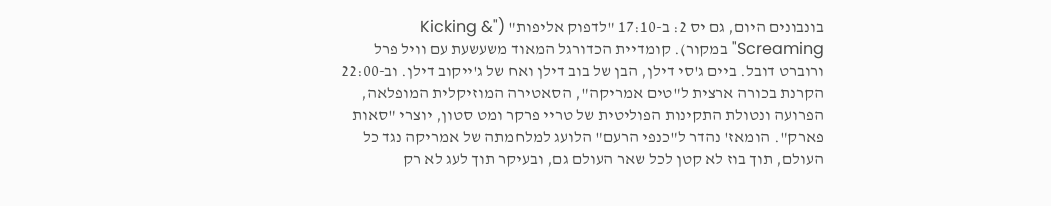בונבונים היום, גם יס 2: ב-17:10 "לדפוק אליפות" ("Kicking & Screaming" במקור). קומדיית הכדורגל המאוד משעשעת עם וויל פרל ורוברט דובל. ביים ג'סי דילן, הבן של בוב דילן ואח של ג'ייקוב דילן. וב-22:00 הקרנת בכורה ארצית ל"טים אמריקה", הסאטירה המוזיקלית המופלאה, הפרועה ונטולת התקינות הפוליטית של טריי פרקר ומט סטון, יוצרי "סאות פארק". הומאז' נהדר ל"כנפי הרעם" הלועג למלחמתה של אמריקה נגד כל העולם, תוך בוז לא קטן לכל שאר העולם גם, ובעיקר תוך לעג לא רק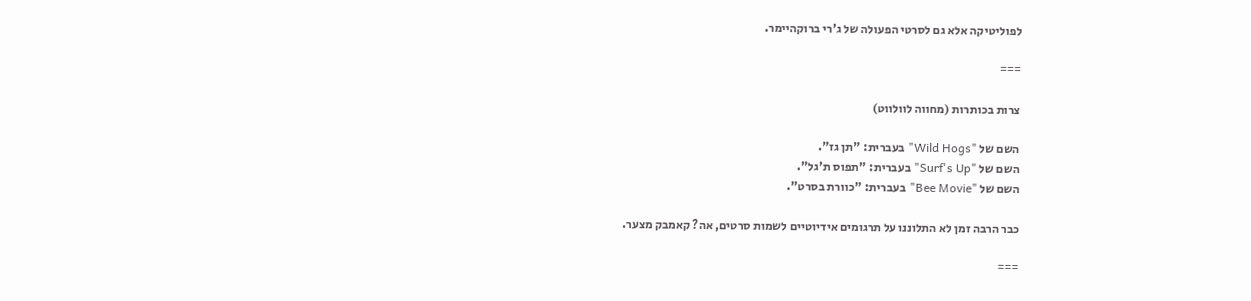לפוליטיקה אלא גם לסרטי הפעולה של ג'רי ברוקהיימר.

===

צרות בכותרות (מחווה לוולווט)

השם של "Wild Hogs" בעברית: "תן גז".
השם של "Surf's Up" בעברית: "תפוס ת'גל".
השם של "Bee Movie" בעברית: "כוורת בסרט".

כבר הרבה זמן לא התלוננו על תרגומים אידיוטיים לשמות סרטים, אה? קאמבק מצער.

===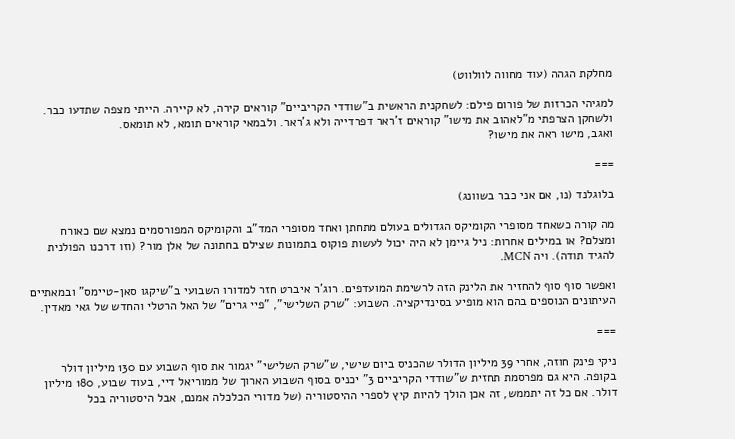מחלקת הגהה (עוד מחווה לוולווט)

למגיהי הכרזות של פורום פילם: לשחקנית הראשית ב"שודדי הקריביים" קוראים קירה, לא קיירה. הייתי מצפה שתדעו כבר. ולשחקן הצרפתי מ"לאהוב את מישו" קוראים ז'ראר דפרדייה ולא ג'ראר. ולבמאי קוראים תומא, לא תומאס.
ואגב, מישו ראה את מישו?

===

בלוגלנד (נו, אם אני כבר בשוונג)

מה קורה כשאחד מסופרי הקומיקס הגדולים בעולם מתחתן ואחד מסופרי המד"ב והקומיקס המפורסמים נמצא שם כאורח ומצלם? או במילים אחרות: ניל גיימן לא היה יכול לעשות פוקוס בתמונות שצילם בחתונה של אלן מור? (וזו דרכנו הפולנית להגיד תודה). ויה MCN.

ואפשר סוף סוף להחזיר את הלינק הזה לרשימת המועדפים. רוג'ר איברט חזר למדורו השבועי ב"שיקגו סאן-טיימס" ובמאתיים העיתונים הנוספים בהם הוא מופיע בסינדיקציה. השבוע: "שרק השלישי", "פיי גרים" של האל הרטלי והחדש של גאי מאדין.

===

ניקי פינק חוזה, אחרי 39 מיליון הדולר שהכניס ביום שישי, ש"שרק השלישי" יגמור את סוף השבוע עם 130 מיליון דולר בקופה. היא גם מפרסמת תחזית ש"שודדי הקריביים 3" יכניס בסוף השבוע הארוך של ממוריאל דיי, בעוד שבוע, 180 מיליון דולר. אם כל זה יתממש, זה אכן הולך להיות קיץ לספרי ההיסטוריה (של מדורי הכלכלה אמנם, אבל היסטוריה בכל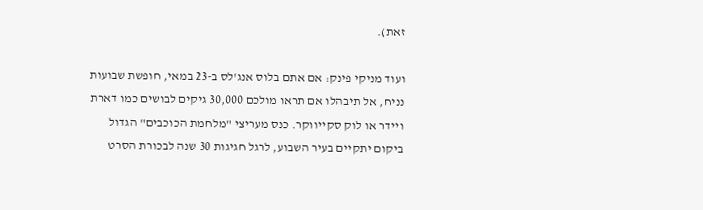זאת).

ועוד מניקי פינק: אם אתם בלוס אנג'לס ב-23 במאי, חופשת שבועות נניח, אל תיבהלו אם תראו מולכם 30,000 גיקים לבושים כמו דארת ויידר או לוק סקייווקר. כנס מעריצי "מלחמת הכוכבים" הגדול ביקום יתקיים בעיר השבוע, לרגל חגיגות 30 שנה לבכורת הסרט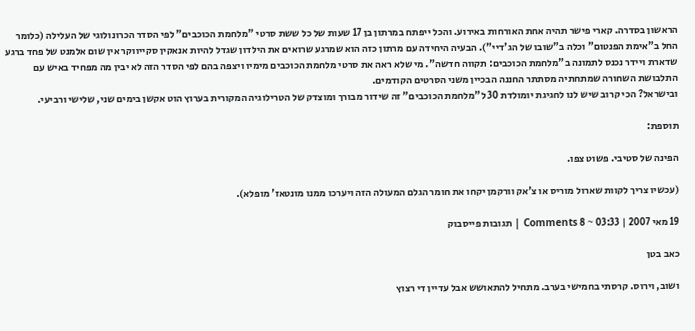הראשון בסדרה. קארי פישר תהיה אחת האורחות באירוע. והכל ייפתח במרתון בן 17 שעות של כל ששת סרטי "מלחמת הכוכבים" לפי הסדר הכרונולוגי של העלילה (כלומר החל ב"אימת הפנטום" וכלה ב"שובו של הג'דיי"). הבעיה היחידה עם מרתון כזה הוא שמרגע שרואים את הילדון שגדל להיות אנאקין סקייווקר אין שום אלמנט של פחד ברגע שדארת ויידר נכנס לתמונה ב"מלחמת הכוכבים: תקווה חדשה". מי שלא ראה את סרטי מלחמת הכוכבים מימיו ויצפה בהם לפי הסדר הזה לא יבין מה מפחיד באיש עם התלבושת השחורה שמתחתיה מסתתר החננה הבכיין משני הסרטים הקודמים.
ובישראל? הכי קרוב שיש לנו לחגיגת יומולדת 30 ל"מלחמת הכוכבים" זה שידור מבורך ומוצדק של הטרילוגיה המקורית בערוץ הוט אקשן בימים שני, שלישי ורביעי.

תוספת:

הפינה של סטיבי. פשוט צפו.

(עכשיו צריך לקוות שארול מוריס או צ'אק וורקמן יקחו את חומר הגלם המעולה הזה ויערכו ממנו מונטאז' מופלא).

19 מאי 2007 | 03:33 ~ 8 Comments | תגובות פייסבוק

כאב בטן

ושוב, וירוס. קרסתי בחמישי בערב. מתחיל להתאושש אבל עדיין די רצוץ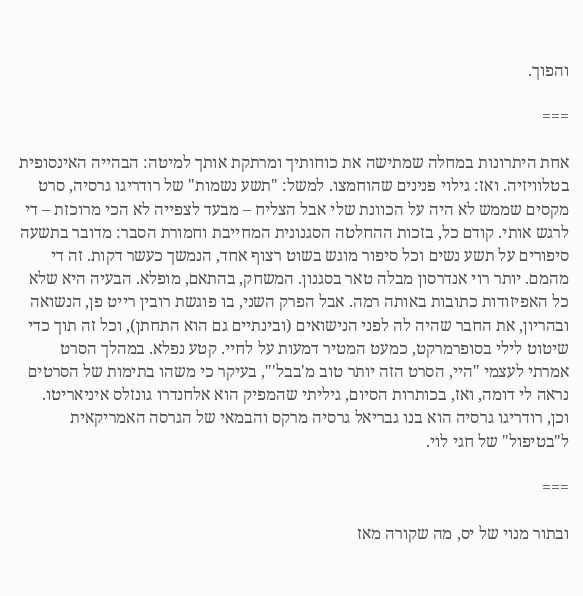והפוך.

===

אחת היתרונות במחלה שמתישה את כוחותיך ומרתקת אותך למיטה: הבהייה האינסופית בטלוויזיה. ואז: גילוי פנינים שהוחמצו. למשל: "תשע נשמות" של רודריגו גרסיה, סרט מקסים שממש לא היה על הכוונת שלי אבל הצליח – מבעד לצפייה לא הכי מרוכזת – די לרגש אותי. קודם כל, בזכות ההחלטה הסגנונית המחייבת וחמורת הסבר: מדובר בתשעה סיפורים על תשע נשים וכל סיפור מוגש בשוט רצוף אחד, הנמשך כעשר דקות. זה די מהמם. יותר רוי אנדרסון מבלה טאר בסגנון. המשחק, בהתאם, מופלא. הבעיה היא שלא כל האפיזודות כתובות באותה רמה. אבל הפרק השני, בו פוגשת רובין רייט פן, הנשואה ובהריון, את החבר שהיה לה לפני הנישואים (ובינתיים גם הוא התחתן), וכל זה תוך כדי שיטוט לילי בסופרמרקט, כמעט המטיר דמעות על לחיי. קטע נפלא. במהלך הסרט אמרתי לעצמי "היי, הסרט הזה יותר טוב מ'בבל'", בעיקר כי משהו בתימות של הסרטים נראה לי דומה, ואז, בכותרות הסיום, גיליתי שהמפיק הוא אלחנדרו גונזלס איניאריטו. וכן, רודריגו גרסיה הוא בנו גבריאל גרסיה מרקס והבמאי של הגרסה האמריקאית ל"בטיפול" של חגי לוי.

===

ובתור מנוי של יס, מה שקורה מאז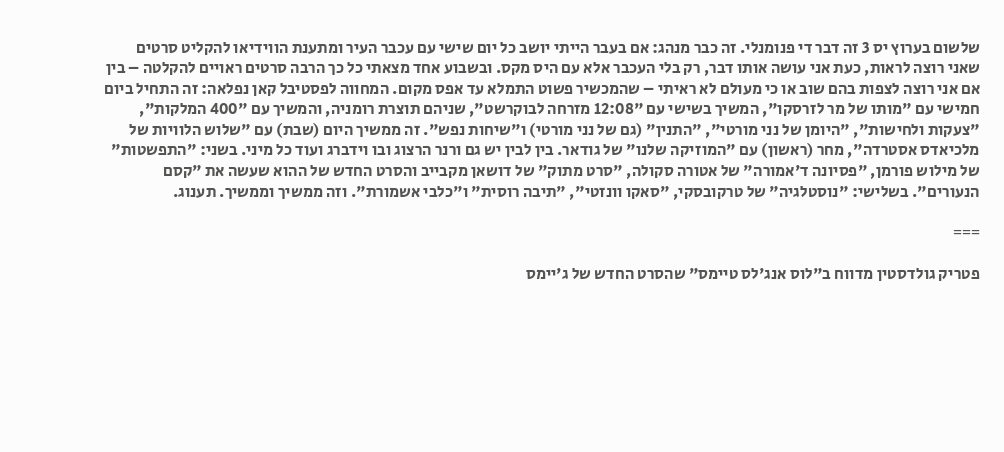שלשום בערוץ יס 3 זה דבר די פנומנלי. זה כבר מנהג: אם בעבר הייתי יושב כל יום שישי עם עכבר העיר ומתענת הווידיאו להקליט סרטים שאני רוצה לראות, כעת אני עושה אותו דבר, רק בלי העכבר אלא עם היס מקס. ובשבוע אחד מצאתי כל כך הרבה סרטים ראויים להקלטה – בין אם אני רוצה לצפות בהם שוב או כי מעולם לא ראיתי – שהמכשיר פשוט התמלא עד אפס מקום. המחווה לפסטיבל קאן נפלאה: זה התחיל ביום חמישי עם "מותו של מר לזרסקו", המשיך בשישי עם "12:08 מזרחה לבוקרשט", שניהם תוצרת רומניה, והמשיך עם "400 המלקות", "צעקות ולחישות", "היומן של נני מורטי", "התנין" (גם של נני מורטי) ו"שיחות נפש". זה ממשיך היום (שבת) עם "שלוש הלוויות של מלכיאדס אסטרדה", מחר (ראשון) עם "המוזיקה שלנו" של גודאר. בין לבין יש גם ורנר הרצוג ובו וידברג ועוד כל מיני. בשני: "התפשטות" של מילוש פורמן, "פסיונה ד'אמורה" של אטורה סקולה, "סרט מתוק" של דושאן מקבייב והסרט החדש של ההוא שעשה את "קסם הנעורים". בשלישי: "נוסטלגיה" של טרקובסקי, "סאקו וונזטי", "תיבה רוסית" ו"כלבי אשמורת". וזה ממשיך וממשיך. תענוג.

===

פטריק גולדסטין מדווח ב"לוס אנג'לס טיימס" שהסרט החדש של ג'יימס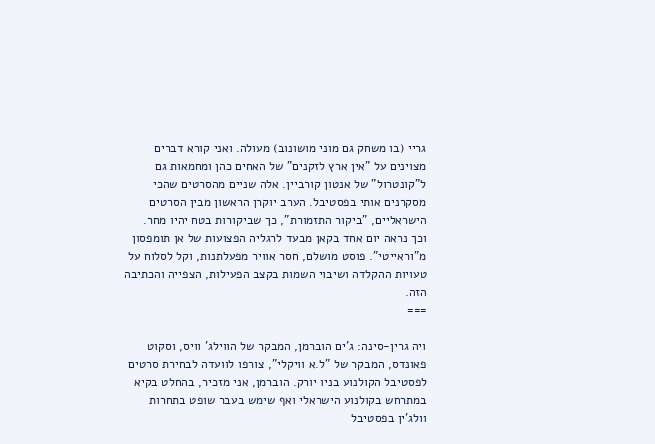גריי (בו משחק גם מוני מושונוב) מעולה. ואני קורא דברים מצוינים על "אין ארץ לזקנים" של האחים כהן ומחמאות גם ל"קונטרול" של אנטון קורביין. אלה שניים מהסרטים שהכי מסקרנים אותי בפסטיבל. הערב יוקרן הראשון מבין הסרטים הישראליים, "ביקור התזמורת", כך שביקורות בטח יהיו מחר.
וכך נראה יום אחד בקאן מבעד לרגליה הפצועות של אן תומפסון מ"וראייטי". פוסט מושלם, חסר אוויר מפעלתנות, וקל לסלוח על טעויות ההקלדה ושיבוי השמות בקצב הפעילות, הצפייה והכתיבה הזה.
===

ויה גרין-סינה: ג'ים הוברמן, המבקר של הווילג' וויס, וסקוט פאונדס, המבקר של "ל.א וויקלי", צורפו לוועדה לבחירת סרטים לפסטיבל הקולנוע בניו יורק. הוברמן, אני מזכיר, בהחלט בקיא במתרחש בקולנוע הישראלי ואף שימש בעבר שופט בתחרות וולג'ין בפסטיבל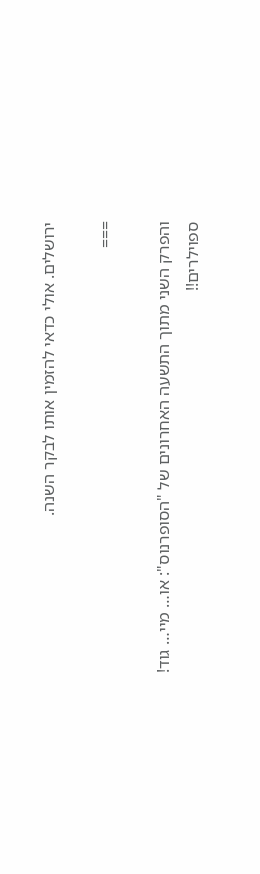ירושלים. אולי כדאי להזמין אותו לבקר השנה.

===

והפרק השני מתוך התשעה האחרונים של "הסופרנוס": או… מיי… גוד!
ספוילרים!!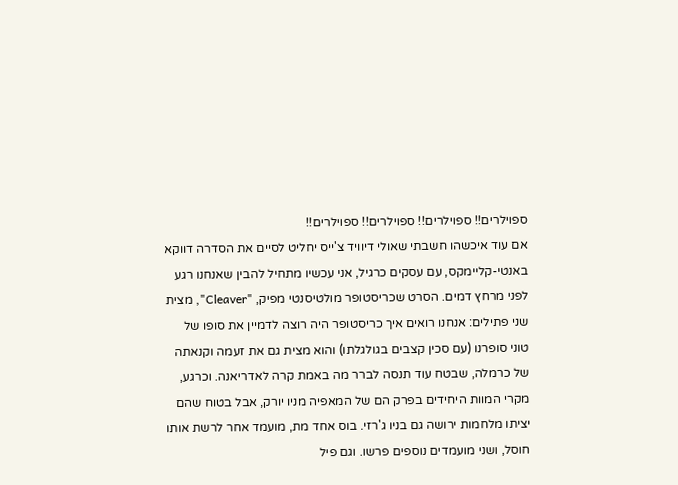ספוילרים!! ספוילרים!! ספוילרים!! ספוילרים!!
אם עוד איכשהו חשבתי שאולי דיוויד צ'ייס יחליט לסיים את הסדרה דווקא באנטי-קליימקס, עם עסקים כרגיל, אני עכשיו מתחיל להבין שאנחנו רגע לפני מרחץ דמים. הסרט שכריסטופר מולטיסנטי מפיק, "Cleaver", מצית שני פתילים: אנחנו רואים איך כריסטופר היה רוצה לדמיין את סופו של טוני סופרנו (עם סכין קצבים בגולגלתו) והוא מצית גם את זעמה וקנאתה של כרמלה, שבטח עוד תנסה לברר מה באמת קרה לאדריאנה. וכרגע, מקרי המוות היחידים בפרק הם של המאפיה מניו יורק, אבל בטוח שהם יציתו מלחמות ירושה גם בניו ג'רזי. בוס אחד מת, מועמד אחר לרשת אותו חוסל, ושני מועמדים נוספים פרשו. וגם פיל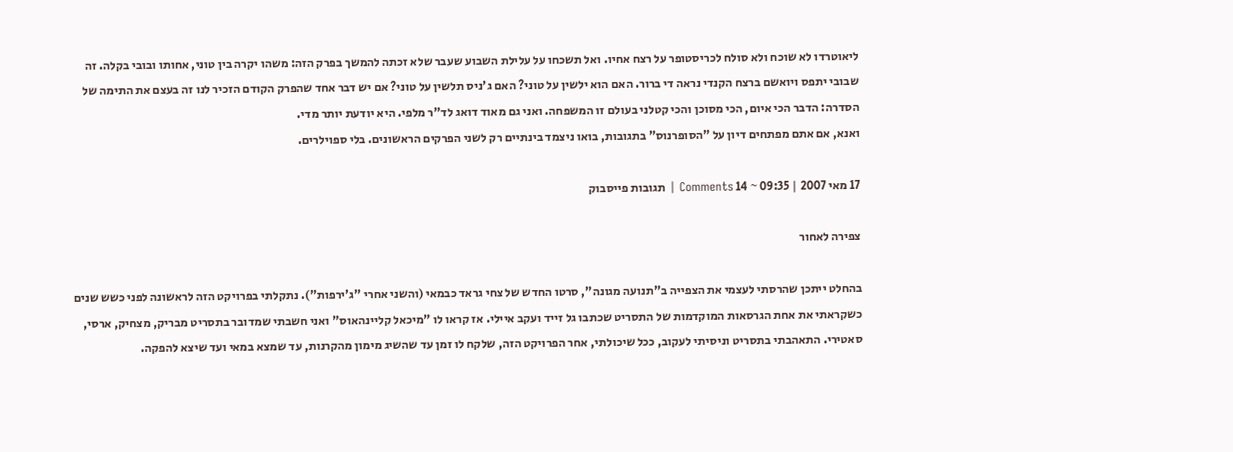ליאוטרדו לא שוכח ולא סולח לכריסטופר על רצח אחיו. ואל תשכחו על עלילת השבוע שעבר שלא זכתה להמשך בפרק הזה: משהו יקרה בין טוני, אחותו ובובי בקלה. זה שבובי יתפס ויואשם ברצח הקנדי נראה די ברור. האם הוא ילשין על טוני? האם ג'ניס תלשין על טוני? אם יש דבר אחד שהפרק הקודם הזכיר לנו זה בעצם את התימה של הסדרה: הדבר הכי איום, הכי מסוכן והכי קטלני בעולם זו המשפחה. ואני גם מאוד דואג לד"ר מלפי. היא יודעת יותר מדי.
ואנא, אם אתם מפתחים דיון על "הסופרנוס" בתגובות, בואו ניצמד בינתיים רק לשני הפרקים הראשונים. בלי ספוילרים.

17 מאי 2007 | 09:35 ~ 14 Comments | תגובות פייסבוק

צפירה לאחור

בהחלט ייתכן שהרסתי לעצמי את הצפייה ב"תנועה מגונה", סרטו החדש של צחי גראד כבמאי (והשני אחרי "ג'ירפות"). נתקלתי בפרויקט הזה לראשונה לפני כשש שנים כשקראתי את אחת הגרסאות המוקדמות של התסריט שכתבו גל זייד ועקב איילי. אז קראו לו "מיכאל קליינהאוס" ואני חשבתי שמדובר בתסריט מבריק, מצחיק, ארסי, סאטירי. התאהבתי בתסריט וניסיתי לעקוב, ככל שיכולתי, אחר הפרויקט הזה, שלקח לו זמן עד שהשיג מימון מהקרנות, עד שמצא במאי ועד שיצא להפקה.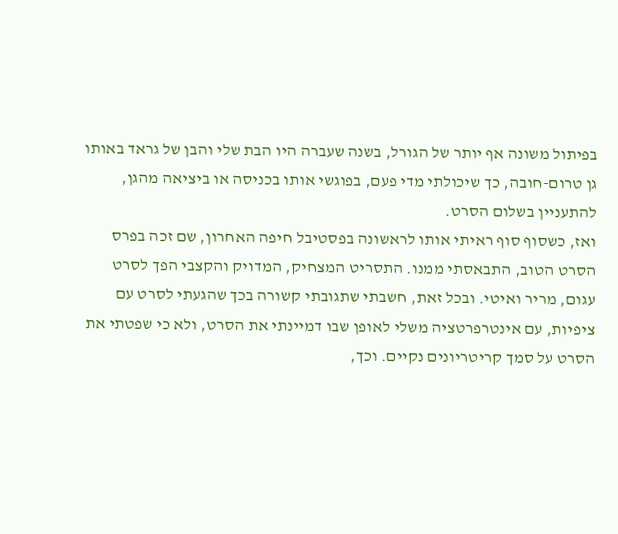בפיתול משונה אף יותר של הגורל, בשנה שעברה היו הבת שלי והבן של גראד באותו גן טרום-חובה, כך שיכולתי מדי פעם, בפוגשי אותו בכניסה או ביציאה מהגן, להתעניין בשלום הסרט.
ואז, כשסוף סוף ראיתי אותו לראשונה בפסטיבל חיפה האחרון, שם זכה בפרס הסרט הטוב, התבאסתי ממנו. התסריט המצחיק, המדויק והקצבי הפך לסרט עגום, מריר ואיטי. ובכל זאת, חשבתי שתגובתי קשורה בכך שהגעתי לסרט עם ציפיות, עם אינטרפרטציה משלי לאופן שבו דמיינתי את הסרט, ולא כי שפטתי את הסרט על סמך קריטריונים נקיים. וכך,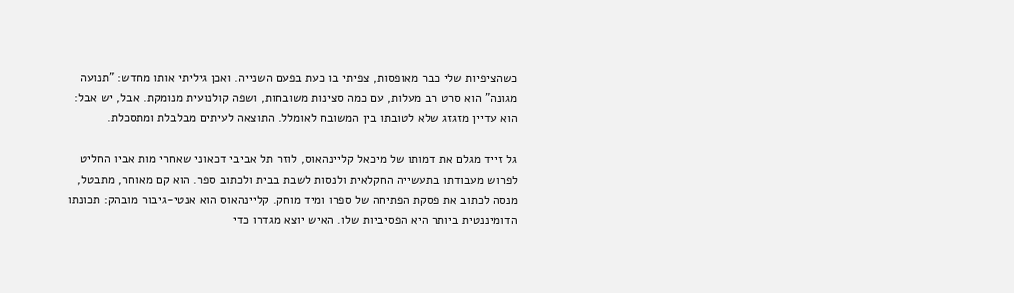כשהציפיות שלי כבר מאופסות, צפיתי בו כעת בפעם השנייה. ואכן גיליתי אותו מחדש: "תנועה מגונה" הוא סרט רב מעלות, עם כמה סצינות משובחות, ושפה קולנועית מנומקת. אבל, יש אבל: הוא עדיין מזגזג שלא לטובתו בין המשובח לאומלל. התוצאה לעיתים מבלבלת ומתסכלת.

גל זייד מגלם את דמותו של מיכאל קליינהאוס, לוזר תל אביבי דכאוני שאחרי מות אביו החליט לפרוש מעבודתו בתעשייה החקלאית ולנסות לשבת בבית ולכתוב ספר. הוא קם מאוחר, מתבטל, מנסה לכתוב את פסקת הפתיחה של ספרו ומיד מוחק. קליינהאוס הוא אנטי-גיבור מובהק: תכונתו הדומיננטית ביותר היא הפסיביות שלו. האיש יוצא מגדרו כדי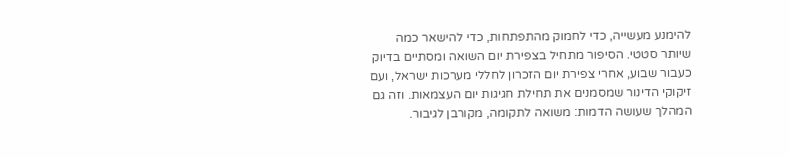להימנע מעשייה, כדי לחמוק מהתפתחות, כדי להישאר כמה שיותר סטטי. הסיפור מתחיל בצפירת יום השואה ומסתיים בדיוק כעבור שבוע, אחרי צפירת יום הזכרון לחללי מערכות ישראל, ועם זיקוקי הדינור שמסמנים את תחילת חגיגות יום העצמאות. וזה גם המהלך שעושה הדמות: משואה לתקומה, מקורבן לגיבור.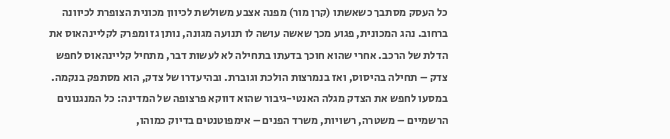כל העסק מסתבך כשאשתו (קרן מור) מפנה אצבע משולשת לכיוון מכונית הצופרת לכיוונה ברחוב. נהג המכונית, פגוע מכך שאשה עושה לו תנועה מגונה, נותן גז ומפרק לקליינהאוס את הדלת של הרכב. אחרי שהוא חוכך בדעתו בתחילה לא לעשות דבר, מתחיל קליינהאוס לחפש צדק – תחילה בהיסוס, ואז בנמרצות הולכת וגוברת. ובהיעדרו של צדק, הוא מסתפק בנקמה. במסעו לחפש את הצדק מגלה האנטי-גיבור שהוא דווקא פרצופה של המדינה: כל המנגנונים הרשמיים – משטרה, רשויות, משרד הפנים – אימפוטנטים בדיוק כמוהו,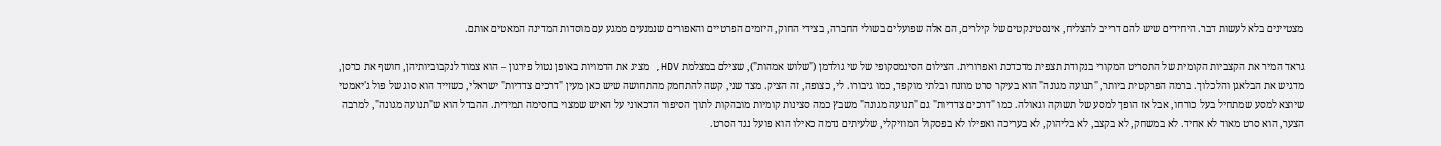מצטיינים בלא לעשות דבר. היחידים שיש להם דרייב להצליח, אינסטינקטים של קילרים, הם אלה שפועלים בשולי החברה, בצידי החוק, היזמים הפרטיים והאפורים שנמנעים ממגע עם מוסדות המדינה המאטים אותם.

גראד המיר את הקצביות הקומית של התסריט המקורי בנקודת תצפית מדכדכת ואפרורית. הצילום הסינמסקופי של שי גולדמן ("שלוש אמהות"), שצילם במצלמת HDV, מציג את הדמויות באופן נטול פירגון – הוא צמוד לנקבוביותיהן, חושף את כרסן, מדגיש את הבלאגן והלכלוך. ברמה הפרקטית ביותר, "תנועה מגונה" הוא בעיקר סרט מוזנח ובלתי מוקפד, כמו גיבורו. לי, כצופה, זה הציק. מצד שני, קשה להתחמק מהתחושה שיש כאן מעין "דרכים צדדיות" ישראלי, כשזייד הוא סוג של פול ג'יאמטי שיוצא למסע שמתחיל בעל כורחו, אבל אז הופך למסע של תשוקה וגאולה. כמו "דרכים צדדיות" גם "תנועה מגונה" משבץ כמה סצינות קומיות מובהקות לתוך הסיפור הדכאוני על האיש שמצוי בחסימה תמידית. ההבדל הוא ש"תנועה מגונה", למרבה הצער, הוא סרט מאוד לא אחיד. לא במשחק, לא בקצב, לא בליהוק, לא בעריכה ואפילו לא בפסקול המוזיקלי, שלעיתים נדמה כאילו הוא פועל נגד הסרט.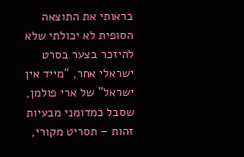בראותי את התוצאה הסופית לא יכולתי שלא להיזכר בצער בסרט ישראלי אחר, "מייד אין ישראל" של ארי פולמן, שסבל כמדומני מבעיות זהות – תסריט מקורי,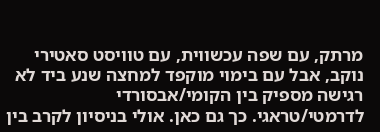מרתק, עם שפה עכשווית, עם טוויסט סאטירי נוקב, אבל עם בימוי מוקפד למחצה שנע ביד לא רגישה מספיק בין הקומי/אבסורדי לדרמטי/טראגי. כך גם כאן. אולי בניסיון לקרב בין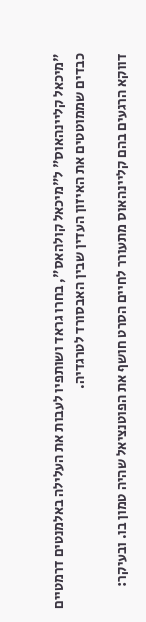"מיכאל קליינהאוס" ל"מיכאל קולהאס", בחרו גראד ושותפיו לעבות את העלילה באלמנטים דרמטיים כבדים שממוטטים את האיזון העדין שבין האבסורד לטרגדיה.

דווקא הרגעים בהם קליינהאוס מתעורר לחיים הסרט חושף את הפוטנציאל שהיה טמון בו. ובעיקר: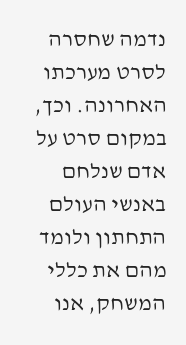נדמה שחסרה לסרט מערכתו האחרונה. וכך, במקום סרט על אדם שנלחם באנשי העולם התחתון ולומד מהם את כללי המשחק, אנו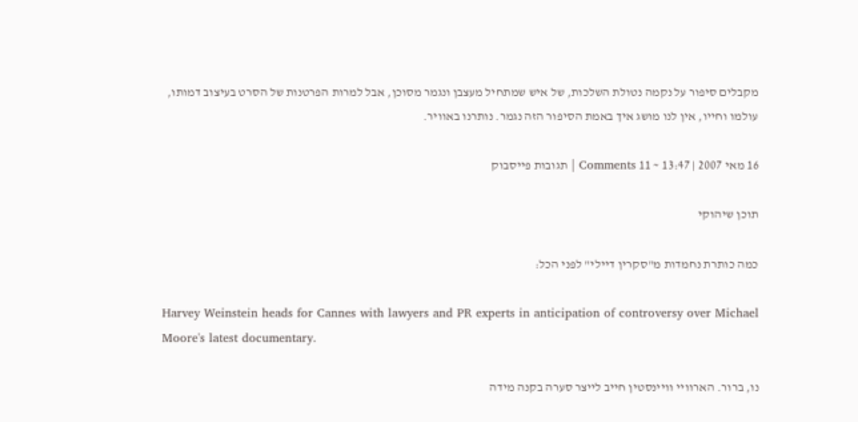מקבלים סיפור על נקמה נטולת השלכות, של איש שמתחיל מעצבן ונגמר מסוכן, אבל למרות הפרטנות של הסרט בעיצוב דמותו, עולמו וחייו, אין לנו מושג איך באמת הסיפור הזה נגמר. נותרנו באוויר.

16 מאי 2007 | 13:47 ~ 11 Comments | תגובות פייסבוק

תוכן שיהוקי

כמה כותרת נחמדות מ"סקרין דיילי" לפני הכל:

Harvey Weinstein heads for Cannes with lawyers and PR experts in anticipation of controversy over Michael Moore's latest documentary.

נו, ברור. הארוויי וויינסטין חייב לייצר סערה בקנה מידה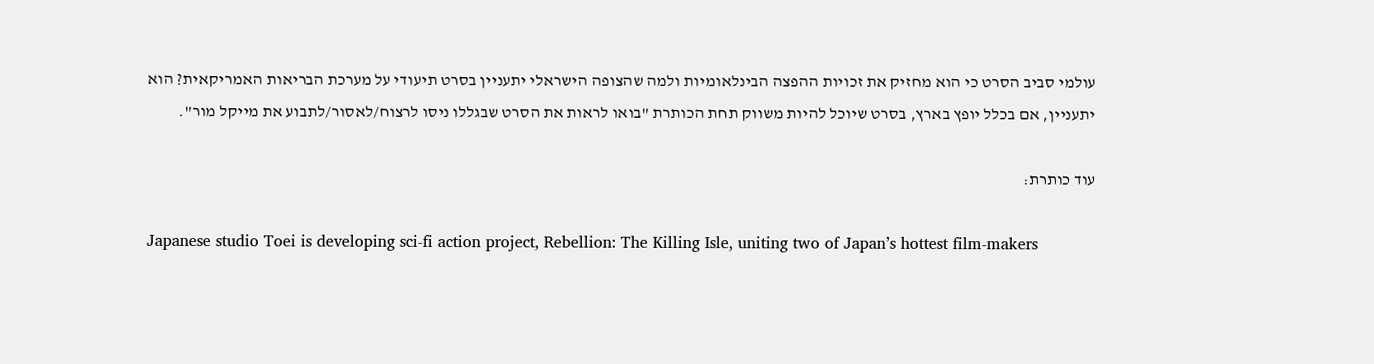עולמי סביב הסרט כי הוא מחזיק את זכויות ההפצה הבינלאומיות ולמה שהצופה הישראלי יתעניין בסרט תיעודי על מערכת הבריאות האמריקאית? הוא יתעניין, אם בכלל יופץ בארץ, בסרט שיוכל להיות משווק תחת הכותרת "בואו לראות את הסרט שבגללו ניסו לרצוח/לאסור/לתבוע את מייקל מור".

עוד כותרת:

Japanese studio Toei is developing sci-fi action project, Rebellion: The Killing Isle, uniting two of Japan’s hottest film-makers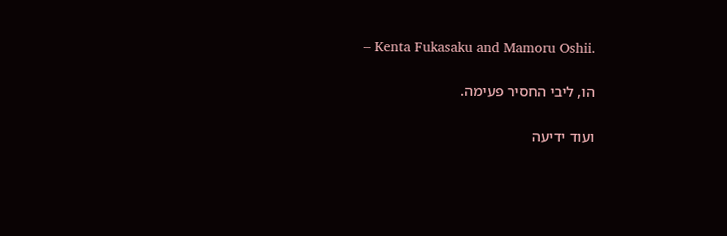– Kenta Fukasaku and Mamoru Oshii.

הו, ליבי החסיר פעימה.

ועוד ידיעה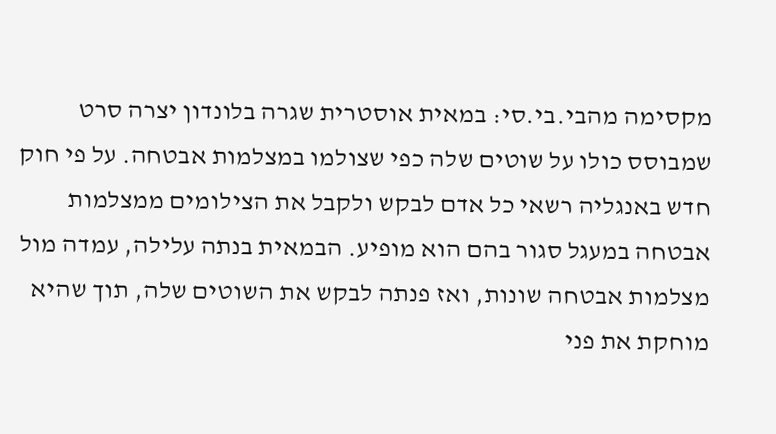מקסימה מהבי.בי.סי: במאית אוסטרית שגרה בלונדון יצרה סרט שמבוסס כולו על שוטים שלה כפי שצולמו במצלמות אבטחה. על פי חוק חדש באנגליה רשאי כל אדם לבקש ולקבל את הצילומים ממצלמות אבטחה במעגל סגור בהם הוא מופיע. הבמאית בנתה עלילה, עמדה מול מצלמות אבטחה שונות, ואז פנתה לבקש את השוטים שלה, תוך שהיא מוחקת את פני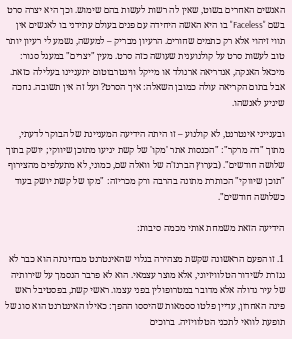האנשים האחרים בשוט, שאין לה רשות לעשות בהם שימוש. וכך היא יצרה סרט בשם "Faceless" בו היא האשה היחידה עם פנים בעולם עתידני בו לאנשים אין תווי זיהוי אלא רק כתמים שחורים. הרעיון מבריק – למעשה, נשמע לי רעיון יותר טוב לעשות סרט על קולנוענית שעושה כזה סרט. מעין "יצרים" במעגל סגור: מיכאל האנקה, אנדריאה ארנולד או מייקל ווינטרבוטום יתעניינו בעלילה כזאת. אבל בתום הקריאה עולה כמובן השאלה: איך הסרט? ועל זה אין תשובה. נחכה שיגיע לאנשהו.

ובענייני אינטרנט, לא קולנוע – זו היתה הידיעה המעניינת של הבוקר לדעתי, מתוך "דה מרקר": "הכנסות אתר 'מקו' של קשת יגיעו מתוכן שיווקי; יושק בתוך שלושה חודשים". (בערוץ הברנז'ה של וואלה שם, כמוני, לא מתעלפים מהצירוף "תוכן שיווקי" הכותרת מתונה בהרבה ורק מכריזה: "מקו של קשת יושק בעוד כשלושה חודשים".

הידיעה הזאת משמחת אותי מכמה סיבות:

1. זו הפעם הראשונה שקשת מצהירה בגלוי שהאינטרנט מבחינתה הוא כבר לא נגזרת לשידור הטלוויזיוני, אלא מוצר עצמאי. הוא לא פרבר הנסמך על שירותיה של עיר גדולה אלא מדובר במטרופולין בפני עצמו. ראשי קשת, בפסטיבל ראש פינה האחרון, עדיין פלטו ססמאות שהיססו ההפך: כאילו האינטרנט הוא סוג של תופעת לוואי לתכני הטלוויזיה. ברוכים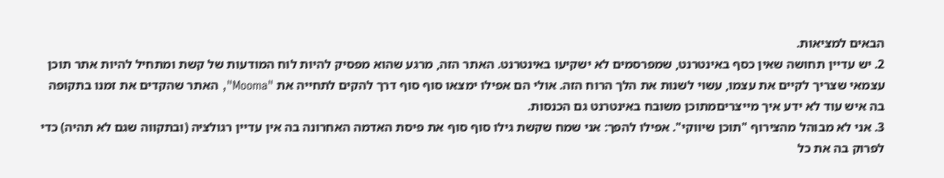הבאים למציאות.
2. יש עדיין תחושה שאין כסף באינטרנט, שמפרסמים לא ישקיעו באינטרנט. האתר הזה, מרגע שהוא מפסיק להיות לוח המודעות של קשת ומתחיל להיות אתר תוכן עצמאי שצריך לקיים את עצמו, עשוי לשנות את הלך הרוח הזה. אולי הם אפילו ימצאו סוף סוף דרך להקים לתחייה את "Mooma", האתר שהקדים את זמנו בתקופה בה איש עוד לא ידע איך מייצריםמתוכן משובח באינטרנט גם הכנסות.
3. אני לא מבוהל מהצירוף "תוכן שיווקי". אפילו להפך: אני שמח שקשת גילו סוף סוף את פיסת האדמה האחרונה בה אין עדיין רגולציה (ובתקווה שגם לא תהיה) כדי לפרוק בה את כל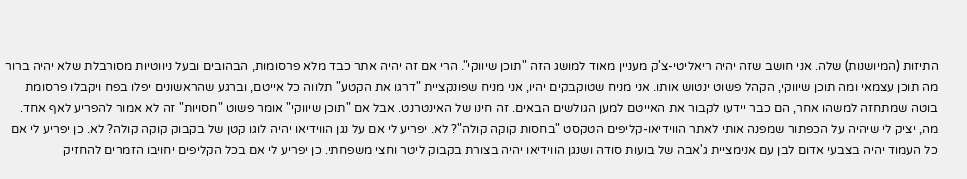התיזות (המיושנות) שלה. אני חושב שזה יהיה ריאליטי-צ'ק מעניין מאוד למושג הזה "תוכן שיווקי". הרי אם זה יהיה אתר כבד מלא פרסומות, הבהובים ובעל ניווטיות מסורבלת שלא יהיה ברור מה תוכן עצמאי ומה תוכן שיווקי, הקהל פשוט ינטוש אותו. אני מניח שטוקבקים יהיו, אני מניח שפונקציית "דרגו את הקטע" תלווה כל אייטם, וברגע שהראשונים יפלו בפח ויקבלו פרסומת בוטה שמתחזה למשהו אחר, הם כבר יידעו לקבור את האייטם למען הגולשים הבאים. זה חינו של האינטרנט. אבל אם "תוכן שיווקי" אומר פשוט "חסויות" זה לא אמור להפריע לאף אחד. מה, יציק לי שיהיה על הכפתור שמפנה אותי לאתר הווידיאו-קליפים הטקסט "בחסות קוקה קולה"? לא. יפריע לי אם על נגן הווידיאו יהיה לוגו קטן של בקבוק קוקה קולה? לא. כן יפריע לי אם כל העמוד יהיה בצבעי אדום לבן עם אנימציית ג'אבה של בועות סודה ושנגן הווידיאו יהיה בצורת בקבוק ליטר וחצי משפחתי. כן יפריע לי אם בכל הקליפים יחויבו הזמרים להחזיק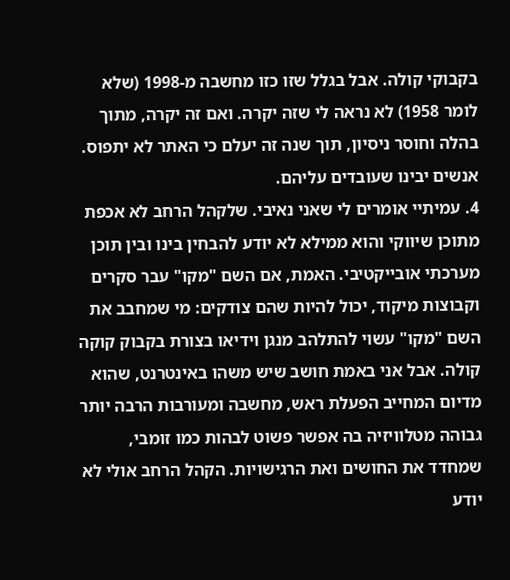בקבוקי קולה. אבל בגלל שזו כזו מחשבה מ-1998 (שלא לומר 1958) לא נראה לי שזה יקרה. ואם זה יקרה, מתוך בהלה וחוסר ניסיון, תוך שנה זה יעלם כי האתר לא יתפוס. אנשים יבינו שעובדים עליהם.
4. עמיתיי אומרים לי שאני נאיבי. שלקהל הרחב לא אכפת מתוכן שיווקי והוא ממילא לא יודע להבחין בינו ובין תוכן מערכתי אובייקטיבי. האמת, אם השם "מקו" עבר סקרים וקבוצות מיקוד, יכול להיות שהם צודקים: מי שמחבב את השם "מקו" עשוי להתלהב מנגן וידיאו בצורת בקבוק קוקה קולה. אבל אני באמת חושב שיש משהו באינטרנט, שהוא מדיום המחייב הפעלת ראש, מחשבה ומעורבות הרבה יותר גבוהה מטלוויזיה בה אפשר פשוט לבהות כמו זומבי, שמחדד את החושים ואת הרגישויות. הקהל הרחב אולי לא יודע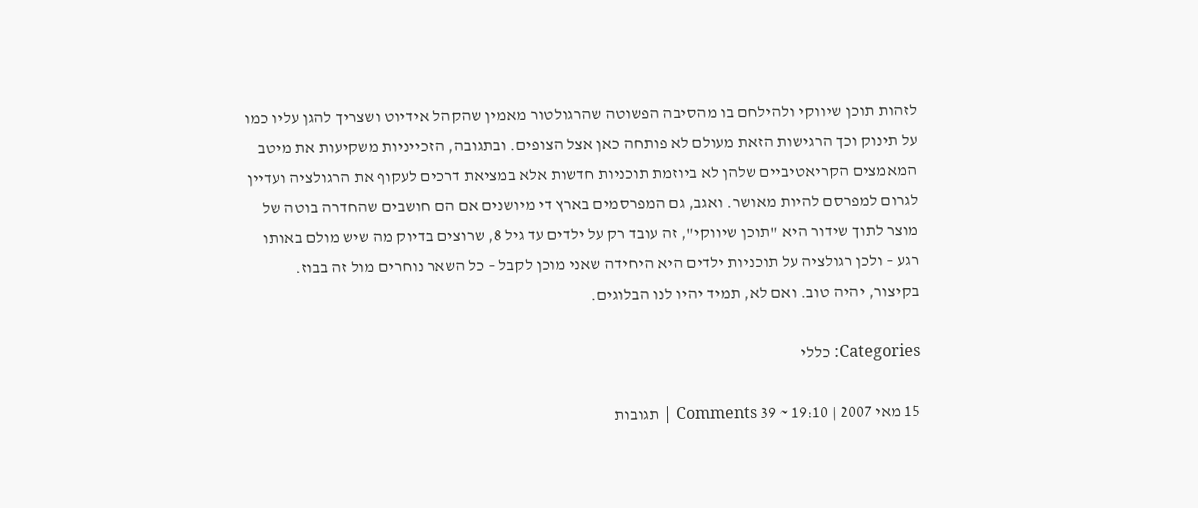לזהות תוכן שיווקי ולהילחם בו מהסיבה הפשוטה שהרגולטור מאמין שהקהל אידיוט ושצריך להגן עליו כמו על תינוק וכך הרגישות הזאת מעולם לא פותחה כאן אצל הצופים. ובתגובה, הזכייניות משקיעות את מיטב המאמצים הקריאטיביים שלהן לא ביוזמת תוכניות חדשות אלא במציאת דרכים לעקוף את הרגולציה ועדיין לגרום למפרסם להיות מאושר. ואגב, גם המפרסמים בארץ די מיושנים אם הם חושבים שהחדרה בוטה של מוצר לתוך שידור היא "תוכן שיווקי", זה עובד רק על ילדים עד גיל 8, שרוצים בדיוק מה שיש מולם באותו רגע – ולכן רגולציה על תוכניות ילדים היא היחידה שאני מוכן לקבל – כל השאר נוחרים מול זה בבוז.
בקיצור, יהיה טוב. ואם לא, תמיד יהיו לנו הבלוגים.

Categories: כללי

15 מאי 2007 | 19:10 ~ 39 Comments | תגובות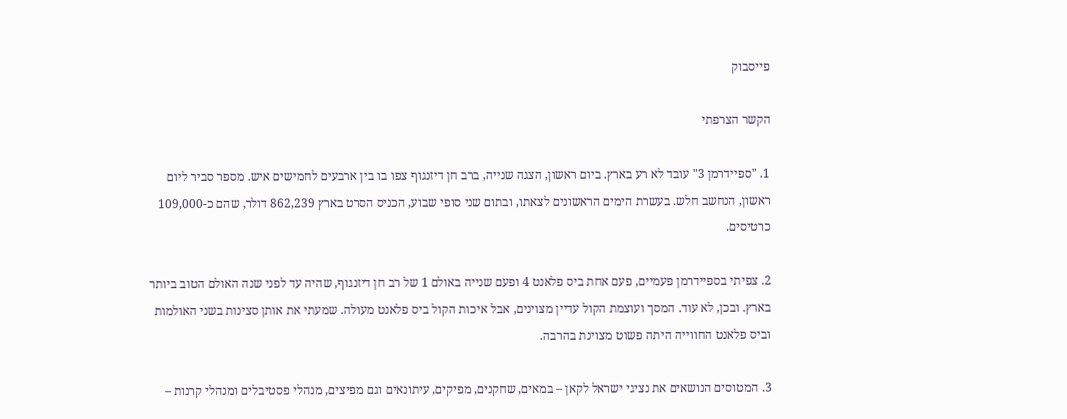פייסבוק

הקשר הצרפתי

1. "ספיידרמן 3" עובד לא רע בארץ. ביום ראשון, הצגה שנייה, ברב חן דיזנגוף צפו בו בין ארבעים לחמישים איש. מספר סביר ליום ראשון, הנחשב חלש. בעשרת הימים הראשונים לצאתו, ובתום שני סופי שבוע, הכניס הסרט בארץ 862,239 דולר, שהם כ-109,000 כרטיסים.

2. צפיתי בספיידרמן פעמיים, פעם אחת ביס פלאנט 4 ופעם שנייה באולם 1 של רב חן דיזנגוף, שהיה עד לפני שנה האולם הטוב ביותר בארץ. ובכן, לא עוד. המסך ועוצמת הקול עדיין מצוינים, אבל איכות הקול ביס פלאנט מעולה. שמעתי את אותן סצינות בשני האולמות וביס פלאנט החווייה היתה פשוט מצוינת בהרבה.

3. המטוסים הנושאים את נציגי ישראל לקאן – במאים, שחקנים, מפיקים, עיתונאים וגם מפיצים, מנהלי פסטיבלים ומנהלי קרנות –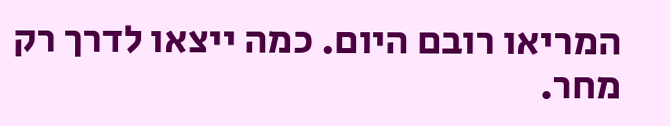המריאו רובם היום. כמה ייצאו לדרך רק מחר.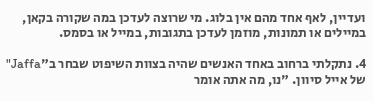ועדיין, לאף אחד מהם אין בלוג. מי שרוצה לעדכן במה שקורה בקאן, במיילים או תמונות, מוזמן לעדכן בתגובות, במייל או בסמס.

4. נתקלתי ברחוב באחד האנשים שהיה בצוות השיפוט שבחר ב"Jaffa" של אייל סיוון. "נו, מה אתה אומר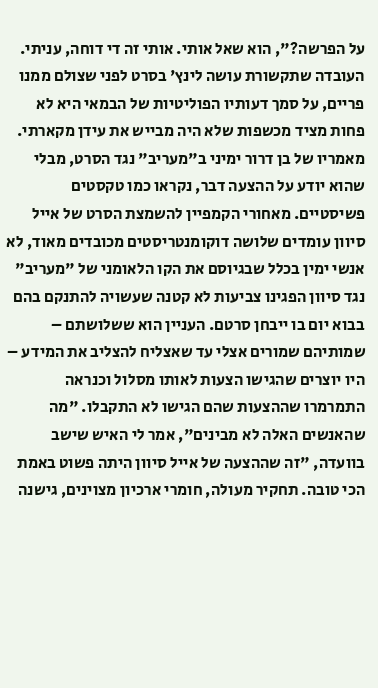על הפרשה?", הוא שאל אותי. אותי זה די דוחה, עניתי. העובדה שתקשורת עושה לינץ' בסרט לפני שצולם ממנו פריים, על סמך דעותיו הפוליטיות של הבמאי היא לא פחות מציד מכשפות שלא היה מבייש את עידן מקארתי. מאמריו של בן דרור ימיני ב"מעריב" נגד הסרט, מבלי שהוא יודע על ההצעה דבר, נקראו כמו טקסטים פשיסטיים. מאחורי הקמפיין להשמצת הסרט של אייל סיוון עומדים שלושה דוקומנטריסטים מכובדים מאוד, לא אנשי ימין בכלל שבגיוסם את הקו הלאומני של "מעריב" נגד סיוון הפגינו צביעות לא קטנה שעשויה להתנקם בהם בבוא יום בו ייבחן סרטם. העניין הוא ששלושתם – שמותיהם שמורים אצלי עד שאצליח להצליב את המידע – היו יוצרים שהגישו הצעות לאותו מסלול וכנראה התמרמרו שההצעות שהם הגישו לא התקבלו. "מה שהאנשים האלה לא מבינים", אמר לי האיש שישב בוועדה, "זה שההצעה של אייל סיוון היתה פשוט באמת הכי טובה. תחקיר מעולה, חומרי ארכיון מצוינים, גישנה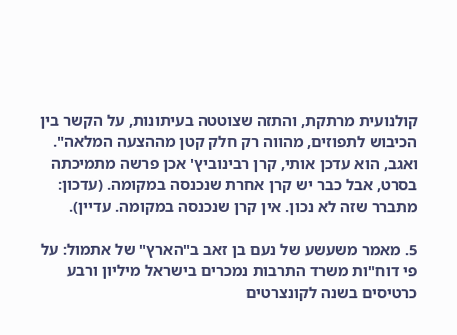קולנועית מרתקת, והתזה שצוטטה בעיתונות, על הקשר בין הכיבוש לתפוזים, מהווה רק חלק קטן מההצעה המלאה".
ואגב, הוא עדכן אותי, קרן רבינוביץ' אכן פרשה מתמיכתה בסרט, אבל כבר יש קרן אחרת שנכנסה במקומה. (עדכון: מתברר שזה לא נכון. אין קרן שנכנסה במקומה. עדיין).

5. מאמר משעשע של נעם בן זאב ב"הארץ" של אתמול: על פי דוח"ות משרד התרבות נמכרים בישראל מיליון ורבע כרטיסים בשנה לקונצרטים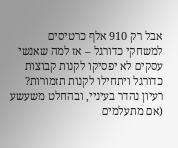אבל רק 910 אלף כרטיסים למשחקי כדורגל – אז למה שאנשי עסקים לא יפסיקו לקנות קבוצות כדורגל ויתחילו לקנות תזמורות? רעיון נהדר בעיניי, ובהחלט משעשע (אם מתעלמים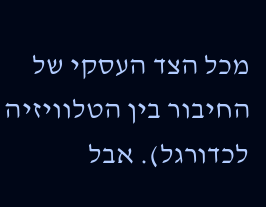מכל הצד העסקי של החיבור בין הטלוויזיה לכדורגל). אבל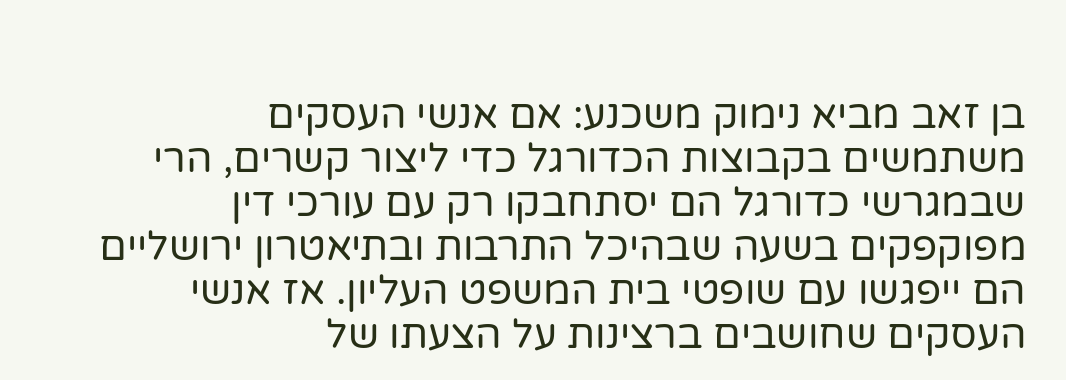בן זאב מביא נימוק משכנע: אם אנשי העסקים משתמשים בקבוצות הכדורגל כדי ליצור קשרים, הרי שבמגרשי כדורגל הם יסתחבקו רק עם עורכי דין מפוקפקים בשעה שבהיכל התרבות ובתיאטרון ירושליים הם ייפגשו עם שופטי בית המשפט העליון. אז אנשי העסקים שחושבים ברצינות על הצעתו של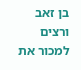בן זאב ורצים למכור את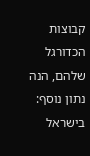קבוצות הכדורגל שלהם, הנה נתון נוסף: בישראל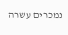נמכרים עשרה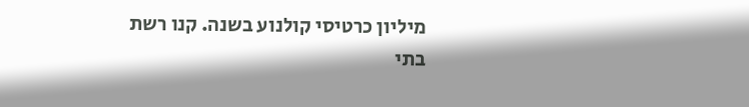מיליון כרטיסי קולנוע בשנה. קנו רשת בתי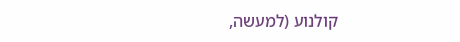קולנוע (למעשה,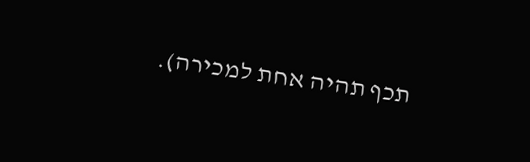תכף תהיה אחת למכירה).